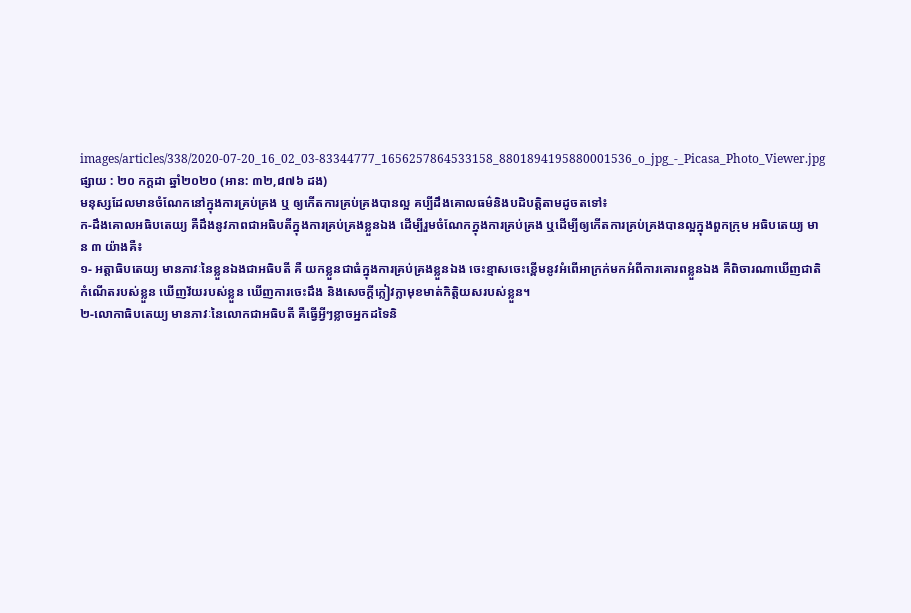images/articles/338/2020-07-20_16_02_03-83344777_1656257864533158_8801894195880001536_o_jpg_-_Picasa_Photo_Viewer.jpg
ផ្សាយ : ២០ កក្តដា ឆ្នាំ២០២០ (អាន: ៣២,៨៧៦ ដង)
មនុស្សដែលមានចំណែកនៅក្នុងការគ្រប់គ្រង ឬ ឲ្យកើតការគ្រប់គ្រងបានល្អ គប្បីដឹងគោលធម៌និងបដិបត្តិតាមដូចតទៅ៖
ក-ដឹងគោលអធិបតេយ្យ គឺដឹងនូវភាពជាអធិបតីក្នុងការគ្រប់គ្រងខ្លួនឯង ដើម្បីរួមចំណែកក្នុងការគ្រប់គ្រង ឬដើម្បីឲ្យកើតការគ្រប់គ្រងបានល្អក្នុងពួកក្រុម អធិបតេយ្យ មាន ៣ យ៉ាងគឺ៖
១- អត្តាធិបតេយ្យ មានភាវៈនៃខ្លួនឯងជាអធិបតី គឺ យកខ្លួនជាធំក្នុងការគ្រប់គ្រងខ្លួនឯង ចេះខ្មាសចេះខ្ពើមនូវអំពើអាក្រក់មកអំពីការគោរពខ្លួនឯង គឺពិចារណាឃើញជាតិកំណើតរបស់ខ្លួន ឃើញវ័យរបស់ខ្លួន ឃើញការចេះដឹង និងសេចក្តីក្លៀវក្លាមុខមាត់កិត្តិយសរបស់ខ្លួន។
២-លោកាធិបតេយ្យ មានភាវៈនៃលោកជាអធិបតី គឺធ្វើអ្វីៗខ្លាចអ្នកដទៃនិ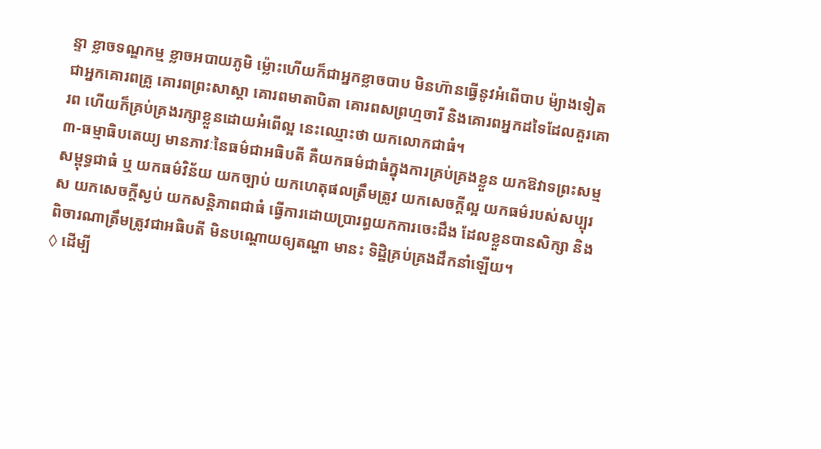ន្ទា ខ្លាចទណ្ឌកម្ម ខ្លាចអបាយភូមិ ម៉្លោះហើយក៏ជាអ្នកខ្លាចបាប មិនហ៊ានធ្វើនូវអំពើបាប ម៉្យាងទៀត ជាអ្នកគោរពគ្រូ គោរពព្រះសាស្តា គោរពមាតាបិតា គោរពសព្រហ្មចារី និងគោរពអ្នកដទៃដែលគួរគោរព ហើយក៏គ្រប់គ្រងរក្សាខ្លួនដោយអំពើល្អ នេះឈ្មោះថា យកលោកជាធំ។
៣-ធម្មាធិបតេយ្យ មានភាវៈនៃធម៌ជាអធិបតី គឺយកធម៌ជាធំក្នុងការគ្រប់គ្រងខ្លួន យកឱវាទព្រះសម្មសម្ពុទ្ធជាធំ ឬ យកធម៌វិន័យ យកច្បាប់ យកហេតុផលត្រឹមត្រូវ យកសេចក្តីល្អ យកធម៌របស់សប្បុរស យកសេចក្តីស្ងប់ យកសន្តិភាពជាធំ ធ្វើការដោយប្រារព្ធយកការចេះដឹង ដែលខ្លួនបានសិក្សា និងពិចារណាត្រឹមត្រូវជាអធិបតី មិនបណ្តោយឲ្យតណ្ហា មានះ ទិដ្ឋិគ្រប់គ្រងដឹកនាំឡើយ។
◊ ដើម្បី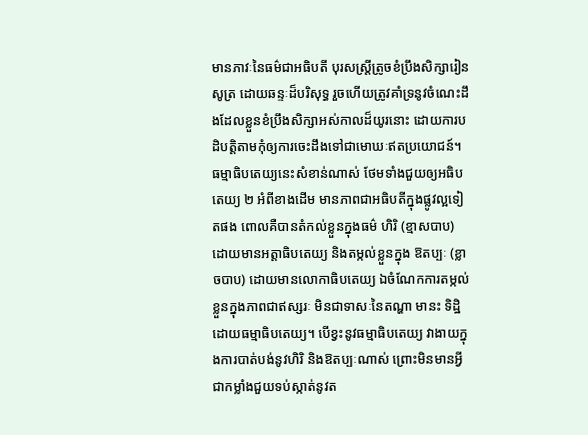មានភាវៈនៃធម៌ជាអធិបតី បុរសស្ត្រីត្រូចខំប្រឹងសិក្សារៀនសូត្រ ដោយឆន្ទៈដ៏បរិសុទ្ធ រួចហើយត្រូវគាំទ្រនូវចំណេះដឹងដែលខ្លួនខំប្រឹងសិក្សាអស់កាលដ៏យូរនោះ ដោយការបដិបត្តិតាមកុំឲ្យការចេះដឹងទៅជាមោឃៈឥតប្រយោជន៍។ ធម្មាធិបតេយ្យនេះសំខាន់ណាស់ ថែមទាំងជួយឲ្យអធិបតេយ្យ ២ អំពីខាងដើម មានភាពជាអធិបតីក្នុងផ្លូវល្អទៀតផង ពោលគឺបានតំកល់ខ្លួនក្នុងធម៌ ហិរិ (ខ្មាសបាប) ដោយមានអត្តាធិបតេយ្យ និងតម្កល់ខ្លួនក្នុង ឱតប្បៈ (ខ្លាចបាប) ដោយមានលោកាធិបតេយ្យ ឯចំណែកការតម្កល់ខ្លួនក្នុងភាពជាឥស្សរៈ មិនជាទាសៈនៃតណ្ហា មានះ ទិដ្ឋិ ដោយធម្មាធិបតេយ្យ។ បើខ្វះនូវធម្មាធិបតេយ្យ វាងាយក្នុងការបាត់បង់នូវហិរិ និងឱតប្បៈណាស់ ព្រោះមិនមានអ្វីជាកម្លាំងជួយទប់ស្កាត់នូវត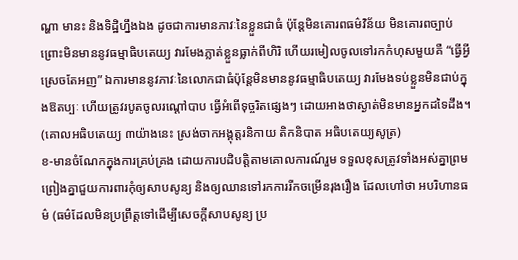ណ្ហា មានះ និងទិដ្ឋិហ្នឹងឯង ដូចជាការមានភាវៈនៃខ្លួនជាធំ ប៉ុន្តែមិនគោរពធម៌វិន័យ មិនគោរពច្បាប់ ព្រោះមិនមាននូវធម្មាធិបតេយ្យ វារមែងភ្លាត់ខ្លួនធ្លាក់ពីហិរិ ហើយរមៀលចូលទៅរកកំហុសមួយគឺ “ធ្វើអ្វីស្រេចតែអញ” ឯការមាននូវភាវៈនៃលោកជាធំប៉ុន្តែមិនមាននូវធម្មាធិបតេយ្យ វារមែងទប់ខ្លួនមិនជាប់ក្នុងឱតប្បៈ ហើយត្រូវរបូតចូលរណ្តៅបាប ធ្វើអំពើទុច្ចរិតផ្សេងៗ ដោយអាងថាស្ងាត់មិនមានអ្នកដទៃដឹង។
(គោលអធិបតេយ្យ ៣យ៉ាងនេះ ស្រង់ចាកអង្គុត្តរនិកាយ តិកនិបាត អធិបតេយ្យសូត្រ)
ខ-មានចំណែកក្នុងការគ្រប់គ្រង ដោយការបដិបត្តិតាមគោលការណ៍រួម ទទួលខុសត្រូវទាំងអស់គ្នាព្រមព្រៀងគ្នាជួយការពារកុំឲ្យសាបសូន្យ និងឲ្យឈានទៅរកការរីកចម្រើនរុងរឿង ដែលហៅថា អបរិហានធម៌ (ធម៌ដែលមិនប្រព្រឹត្តទៅដើម្បីសេចក្តីសាបសូន្យ ប្រ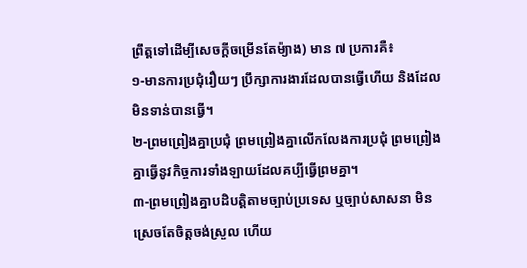ព្រឹត្តទៅដើម្បីសេចក្តីចម្រើនតែម៉្យាង) មាន ៧ ប្រការគឺ៖
១-មានការប្រជុំរឿយៗ ប្រឹក្សាការងារដែលបានធ្វើហើយ និងដែលមិនទាន់បានធ្វើ។
២-ព្រមព្រៀងគ្នាប្រជុំ ព្រមព្រៀងគ្នាលើកលែងការប្រជុំ ព្រមព្រៀងគ្នាធ្វើនូវកិច្ចការទាំងឡាយដែលគប្បីធ្វើព្រមគ្នា។
៣-ព្រមព្រៀងគ្នាបដិបត្តិតាមច្បាប់ប្រទេស ឬច្បាប់សាសនា មិនស្រេចតែចិត្តចង់ស្រួល ហើយ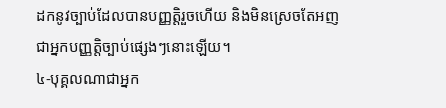ដកនូវច្បាប់ដែលបានបញ្ញត្តិរួចហើយ និងមិនស្រេចតែអញជាអ្នកបញ្ញត្តិច្បាប់ផ្សេងៗនោះឡើយ។
៤-បុគ្គលណាជាអ្នក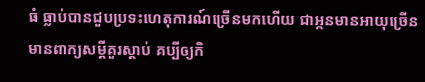ធំ ធ្លាប់បានជួបប្រទះហេតុការណ៍ច្រើនមកហើយ ជាអ្កនមានអាយុច្រើន មានពាក្យសម្តីគួរស្តាប់ គប្បីឲ្យកិ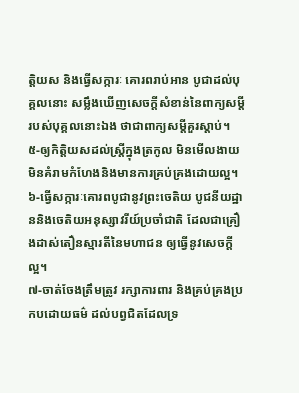ត្តិយស និងធ្វើសក្ការៈ គោរពរាប់អាន បូជាដល់បុគ្គលនោះ សម្លឹងឃើញសេចក្តីសំខាន់នៃពាក្យសម្តីរបស់បុគ្គលនោះឯង ថាជាពាក្យសម្តីគួរស្តាប់។
៥-ឲ្យកិត្តិយសដល់ស្ត្រីក្នុងត្រកូល មិនមើលងាយ មិនគំរាមកំហែងនិងមានការគ្រប់គ្រងដោយល្អ។
៦-ធ្វើសក្ការៈគោរពបូជានូវព្រះចេតិយ បូជនីយដ្ឋាននិងចេតិយអនុស្សាវរីយ៍ប្រចាំជាតិ ដែលជាគ្រឿងដាស់តឿនស្មារតីនៃមហាជន ឲ្យធ្វើនូវសេចក្តីល្អ។
៧-ចាត់ចែងត្រឹមត្រូវ រក្សាការពារ និងគ្រប់គ្រងប្រកបដោយធម៌ ដល់បព្វជិតដែលទ្រ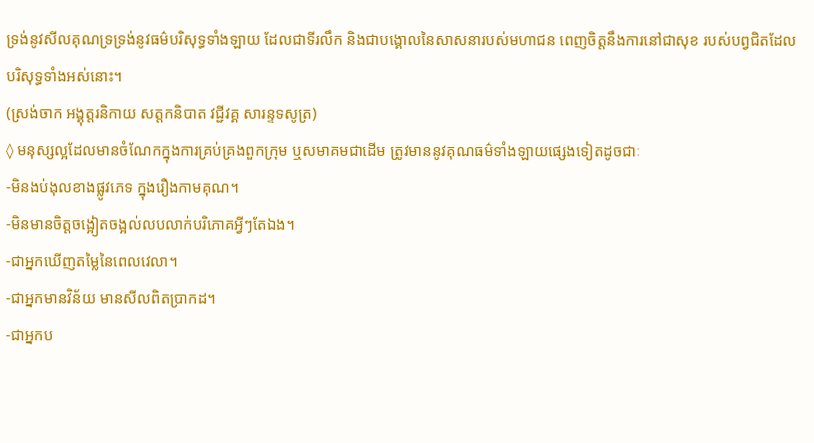ទ្រង់នូវសីលគុណទ្រទ្រង់នូវធម៌បរិសុទ្ធទាំងឡាយ ដែលជាទីរលឹក និងជាបង្គោលនៃសាសនារបស់មហាជន ពេញចិត្តនឹងការនៅជាសុខ របស់បព្វជិតដែលបរិសុទ្ធទាំងអស់នោះ។
(ស្រង់ចាក អង្គុត្តរនិកាយ សត្តកនិបាត វជ្ជីវគ្គ សារន្ទទសូត្រ)
◊ មនុស្សល្អដែលមានចំណែកក្នុងការគ្រប់គ្រងពួកក្រុម ឬសមាគមជាដើម ត្រូវមាននូវគុណធម៌ទាំងឡាយផ្សេងទៀតដូចជាៈ
-មិនងប់ងុលខាងផ្លូវភេទ ក្នុងរឿងកាមគុណ។
-មិនមានចិត្តចង្អៀតចង្អល់លបលាក់បរិភោគអ្វីៗតែឯង។
-ជាអ្នកឃើញតម្លៃនៃពេលវេលា។
-ជាអ្នកមានវិន័យ មានសីលពិតប្រាកដ។
-ជាអ្នកប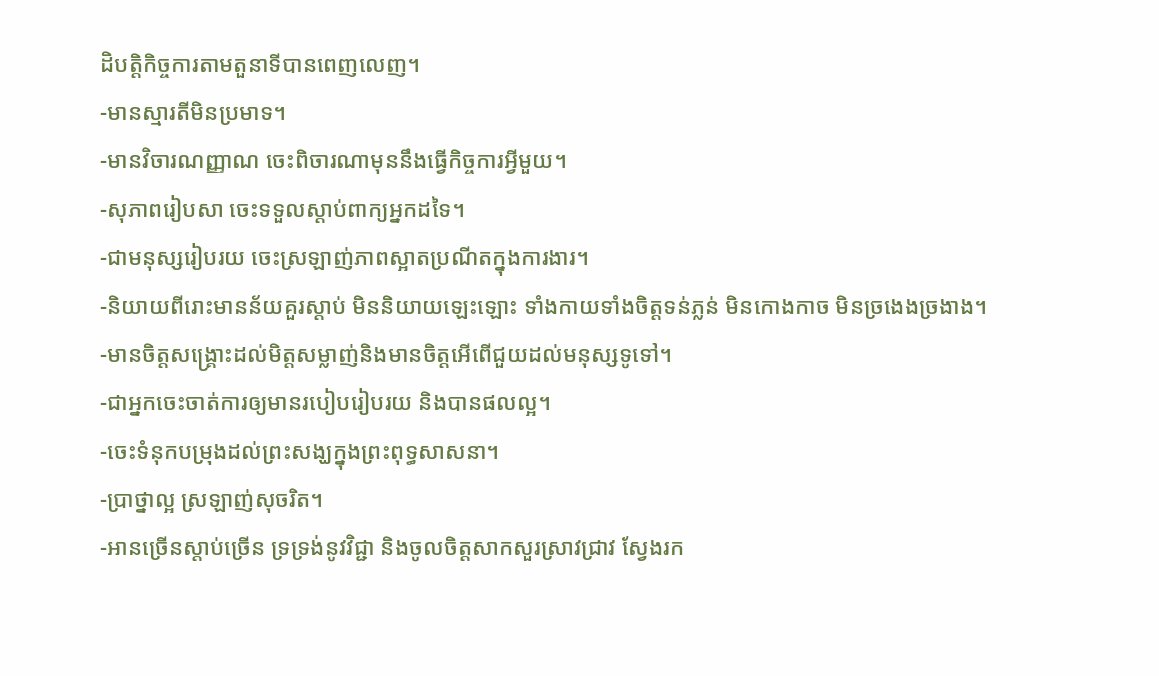ដិបត្តិកិច្ចការតាមតួនាទីបានពេញលេញ។
-មានស្មារតីមិនប្រមាទ។
-មានវិចារណញ្ញាណ ចេះពិចារណាមុននឹងធ្វើកិច្ចការអ្វីមួយ។
-សុភាពរៀបសា ចេះទទួលស្តាប់ពាក្យអ្នកដទៃ។
-ជាមនុស្សរៀបរយ ចេះស្រឡាញ់ភាពស្អាតប្រណីតក្នុងការងារ។
-និយាយពីរោះមានន័យគួរស្តាប់ មិននិយាយឡេះឡោះ ទាំងកាយទាំងចិត្តទន់ភ្លន់ មិនកោងកាច មិនច្រងេងច្រងាង។
-មានចិត្តសង្គ្រោះដល់មិត្តសម្លាញ់និងមានចិត្តអើពើជួយដល់មនុស្សទូទៅ។
-ជាអ្នកចេះចាត់ការឲ្យមានរបៀបរៀបរយ និងបានផលល្អ។
-ចេះទំនុកបម្រុងដល់ព្រះសង្ឃក្នុងព្រះពុទ្ធសាសនា។
-ប្រាថ្នាល្អ ស្រឡាញ់សុចរិត។
-អានច្រើនស្តាប់ច្រើន ទ្រទ្រង់នូវវិជ្ជា និងចូលចិត្តសាកសួរស្រាវជ្រាវ ស្វែងរក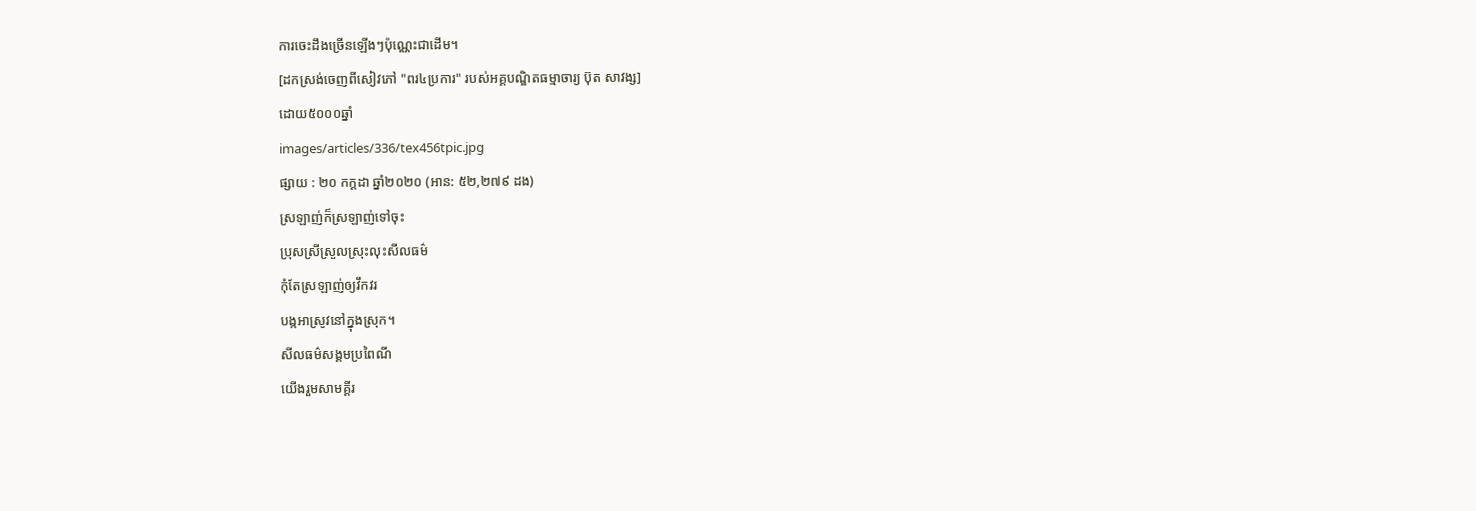ការចេះដឹងច្រើនឡើងៗប៉ុណ្ណេះជាដើម។
[ដកស្រង់ចេញពីសៀវភៅ "ពរ៤ប្រការ" របស់អគ្គបណ្ឌិតធម្មាចារ្យ ប៊ុត សាវង្ស]
ដោយ៥០០០ឆ្នាំ
images/articles/336/tex456tpic.jpg
ផ្សាយ : ២០ កក្តដា ឆ្នាំ២០២០ (អាន: ៥២,២៧៩ ដង)
ស្រឡាញ់ក៏ស្រឡាញ់ទៅចុះ
ប្រុសស្រីស្រួលស្រុះលុះសីលធម៌
កុំតែស្រឡាញ់ឲ្យវឹកវរ
បង្កអាស្រូវនៅក្នុងស្រុក។
សីលធម៌សង្គមប្រពៃណី
យើងរួមសាមគ្គីរ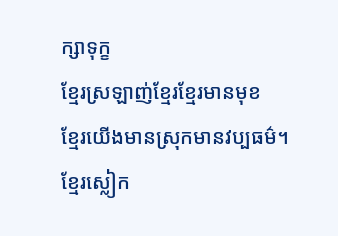ក្សាទុក្ខ
ខ្មែរស្រឡាញ់ខ្មែរខ្មែរមានមុខ
ខ្មែរយើងមានស្រុកមានវប្បធម៌។
ខ្មែរស្លៀក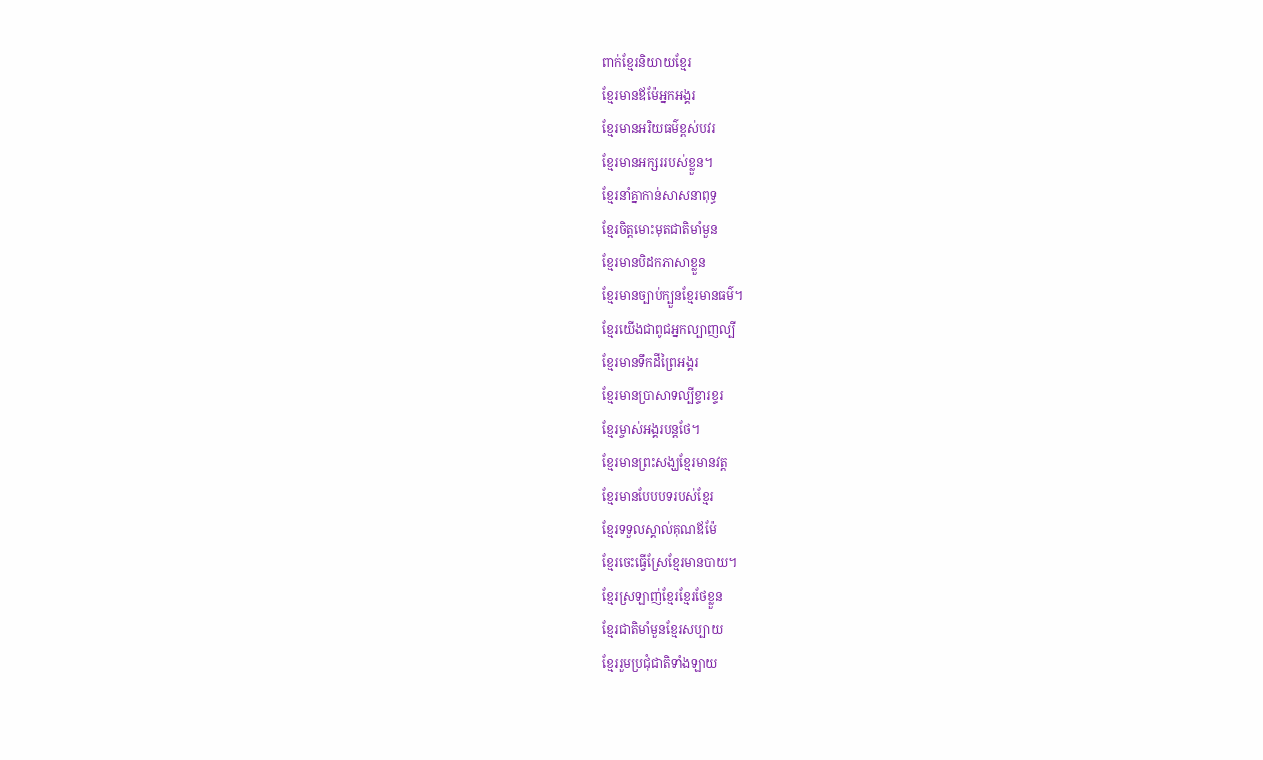ពាក់ខ្មែរនិយាយខ្មែរ
ខ្មែរមានឪម៉ែអ្នកអង្គរ
ខ្មែរមានអរិយធម៌ខ្ពស់បវរ
ខ្មែរមានអក្សររបស់ខ្លួន។
ខ្មែរនាំគ្នាកាន់សាសនាពុទ្ធ
ខ្មែរចិត្តមោះមុតជាតិមាំមួន
ខ្មែរមានបិដកភាសាខ្លួន
ខ្មែរមានច្បាប់ក្បួនខ្មែរមានធម៌។
ខ្មែរយើងជាពូជអ្នកល្បាញល្បី
ខ្មែរមានទឹកដីព្រៃអង្គរ
ខ្មែរមានប្រាសាទល្បីខ្ទារខ្ទរ
ខ្មែរម្ចាស់អង្គរបន្តថែ។
ខ្មែរមានព្រះសង្ឃខ្មែរមានវត្ត
ខ្មែរមានបែបបទរបស់ខ្មែរ
ខ្មែរទទួលស្គាល់គុណឪម៉ែ
ខ្មែរចេះធ្វើស្រែខ្មែរមានបាយ។
ខ្មែរស្រឡាញ់ខ្មែរខ្មែរថែខ្លួន
ខ្មែរជាតិមាំមួនខ្មែរសប្បាយ
ខ្មែររួមប្រជុំជាតិទាំងឡាយ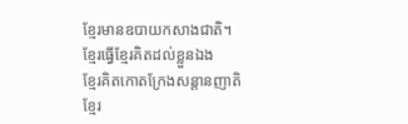ខ្មែរមានឧបាយកសាងជាតិ។
ខ្មែរធ្វើខ្មែរគិតដល់ខ្លួនឯង
ខ្មែរគិតកោតក្រែងសន្តានញាតិ
ខ្មែរ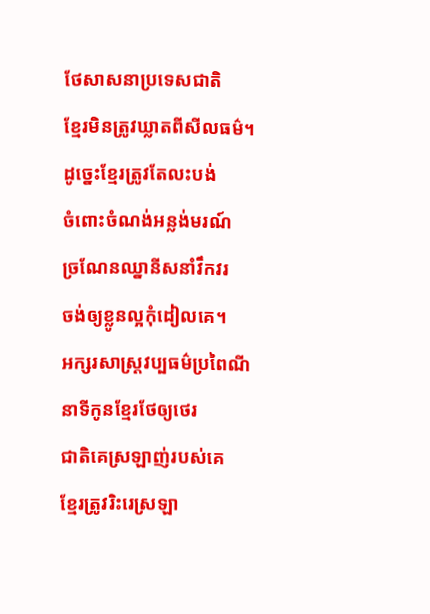ថែសាសនាប្រទេសជាតិ
ខ្មែរមិនត្រូវឃ្លាតពីសីលធម៌។
ដូច្នេះខ្មែរត្រូវតែលះបង់
ចំពោះចំណង់អន្លង់មរណ៍
ច្រណែនឈ្នានីសនាំវឹកវរ
ចង់ឲ្យខ្លូនល្អកុំដៀលគេ។
អក្សរសាស្ត្រវប្បធម៌ប្រពៃណី
នាទីកូនខ្មែរថែឲ្យថេរ
ជាតិគេស្រឡាញ់របស់គេ
ខ្មែរត្រូវរិះរេស្រឡា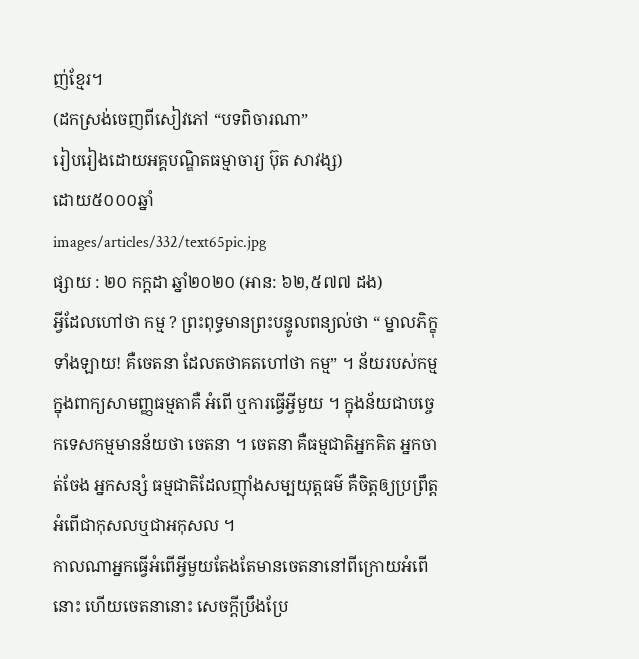ញ់ខ្មែរ។
(ដកស្រង់ចេញពីសៀវភៅ “បទពិចារណា”
រៀបរៀងដោយអគ្គបណ្ឌិតធម្មាចារ្យ ប៊ុត សាវង្ស)
ដោយ៥០០០ឆ្នាំ
images/articles/332/text65pic.jpg
ផ្សាយ : ២០ កក្តដា ឆ្នាំ២០២០ (អាន: ៦២,៥៧៧ ដង)
អ្វីដែលហៅថា កម្ម ? ព្រះពុទ្ធមានព្រះបន្ទូលពន្យល់ថា “ ម្នាលភិក្ខុទាំងឡាយ! គឺចេតនា ដែលតថាគតហៅថា កម្ម” ។ ន័យរបស់កម្មក្នុងពាក្យសាមញ្ញធម្មតាគឺ អំពើ ឬការធ្វើអ្វីមួយ ។ ក្នុងន័យជាបច្ចេកទេសកម្មមានន័យថា ចេតនា ។ ចេតនា គឺធម្មជាតិអ្នកគិត អ្នកចាត់ចែង អ្នកសន្សំ ធម្មជាតិដែលញ៉ាំងសម្បយុត្តធម៌ គឺចិត្តឲ្យប្រព្រឹត្តអំពើជាកុសលឬជាអកុសល ។
កាលណាអ្នកធ្វើអំពើអ្វីមួយតែងតែមានចេតនានៅពីក្រោយអំពើនោះ ហើយចេតនានោះ សេចក្តីប្រឹងប្រែ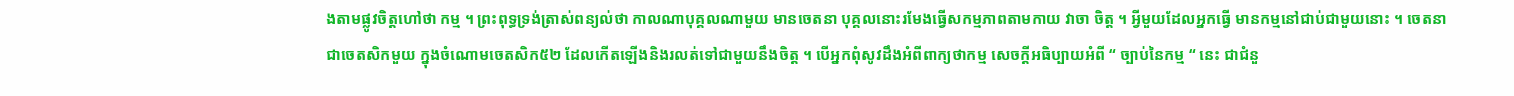ងតាមផ្លូវចិត្តហៅថា កម្ម ។ ព្រះពុទ្ធទ្រង់ត្រាស់ពន្យល់ថា កាលណាបុគ្គលណាមួយ មានចេតនា បុគ្គលនោះរមែងធ្វើសកម្មភាពតាមកាយ វាចា ចិត្ត ។ អ្វីមួយដែលអ្នកធ្វើ មានកម្មនៅជាប់ជាមួយនោះ ។ ចេតនាជាចេតសិកមួយ ក្នុងចំណោមចេតសិក៥២ ដែលកើតឡើងនិងរលត់ទៅជាមួយនឹងចិត្ត ។ បើអ្នកពុំសូវដឹងអំពីពាក្យថាកម្ម សេចក្តីអធិប្បាយអំពី “ ច្បាប់នៃកម្ម “ នេះ ជាជំនួ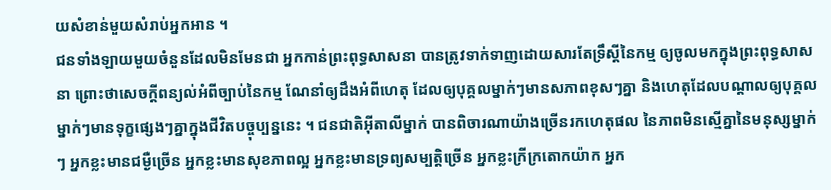យសំខាន់មួយសំរាប់អ្នកអាន ។
ជនទាំងឡាយមួយចំនួនដែលមិនមែនជា អ្នកកាន់ព្រះពុទ្ធសាសនា បានត្រូវទាក់ទាញដោយសារតែទ្រឹស្តីនៃកម្ម ឲ្យចូលមកក្នុងព្រះពុទ្ធសាសនា ព្រោះថាសេចក្តីពន្យល់អំពីច្បាប់នៃកម្ម ណែនាំឲ្យដឹងអំពីហេតុ ដែលឲ្យបុគ្គលម្នាក់ៗមានសភាពខុសៗគ្នា និងហេតុដែលបណ្តាលឲ្យបុគ្គលម្នាក់ៗមានទុក្ខផ្សេងៗគ្នាក្នុងជីវិតបច្ចុប្បន្ននេះ ។ ជនជាតិអ៊ីតាលីម្នាក់ បានពិចារណាយ៉ាងច្រើនរកហេតុផល នៃភាពមិនស្មើគ្នានៃមនុស្សម្នាក់ៗ អ្នកខ្លះមានជម្ងឺច្រើន អ្នកខ្លះមានសុខភាពល្អ អ្នកខ្លះមានទ្រព្យសម្បត្តិច្រើន អ្នកខ្លះក្រីក្រតោកយ៉ាក អ្នក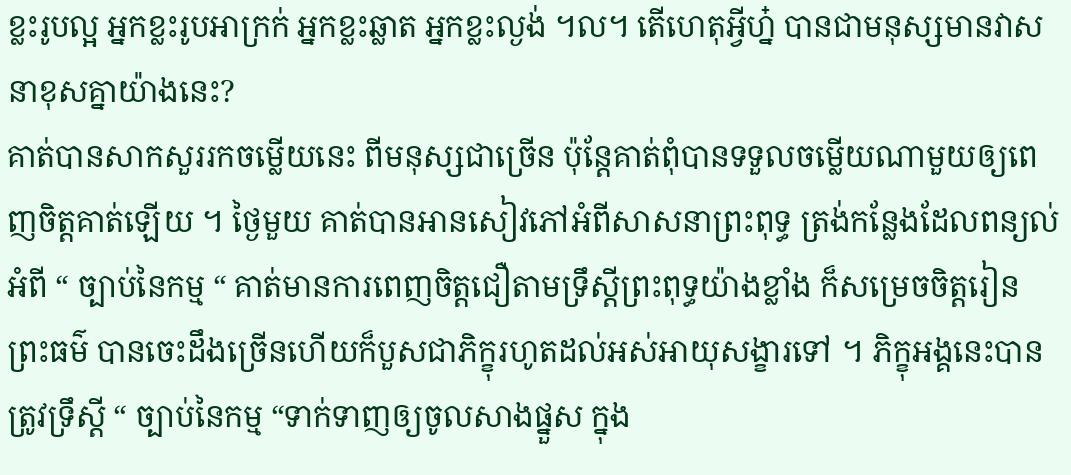ខ្លះរូបល្អ អ្នកខ្លះរូបអាក្រក់ អ្នកខ្លះឆ្លាត អ្នកខ្លះល្ងង់ ។ល។ តើហេតុអ្វីហ្ន៎ បានជាមនុស្សមានវាសនាខុសគ្នាយ៉ាងនេះ?
គាត់បានសាកសួររកចម្លើយនេះ ពីមនុស្សជាច្រើន ប៉ុន្តែគាត់ពុំបានទទួលចម្លើយណាមួយឲ្យពេញចិត្តគាត់ឡើយ ។ ថ្ងៃមួយ គាត់បានអានសៀវភៅអំពីសាសនាព្រះពុទ្ធ ត្រង់កន្លែងដែលពន្យល់អំពី “ ច្បាប់នៃកម្ម “ គាត់មានការពេញចិត្តជឿតាមទ្រឹស្តីព្រះពុទ្ធយ៉ាងខ្លាំង ក៏សម្រេចចិត្តរៀនព្រះធម៌ បានចេះដឹងច្រើនហើយក៏បួសជាភិក្ខុរហូតដល់អស់អាយុសង្ខារទៅ ។ ភិក្ខុអង្គនេះបានត្រូវទ្រឹស្តី “ ច្បាប់នៃកម្ម “ទាក់ទាញឲ្យចូលសាងផ្នួស ក្នុង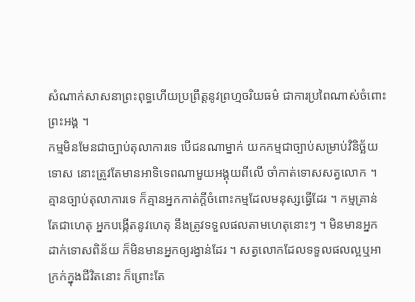សំណាក់សាសនាព្រះពុទ្ធហើយប្រព្រឹត្តនូវព្រហ្មចរិយធម៌ ជាការប្រពៃណាស់ចំពោះព្រះអង្គ ។
កម្មមិនមែនជាច្បាប់តុលាការទេ បើជនណាម្នាក់ យកកម្មជាច្បាប់សម្រាប់វិនិច្ឆ័យទោស នោះត្រូវតែមានអាទិទេពណាមួយអង្គុយពីលើ ចាំកាត់ទោសសត្វលោក ។ គ្មានច្បាប់តុលាការទេ ក៏គ្មានអ្នកកាត់ក្តីចំពោះកម្មដែលមនុស្សធ្វើដែរ ។ កម្មគ្រាន់តែជាហេតុ អ្នកបង្កើតនូវហេតុ នឹងត្រូវទទួលផលតាមហេតុនោះៗ ។ មិនមានអ្នកដាក់ទោសពិន័យ ក៏មិនមានអ្នកឲ្យរង្វាន់ដែរ ។ សត្វលោកដែលទទួលផលល្អឬអាក្រក់ក្នុងជីវិតនោះ ក៏ព្រោះតែ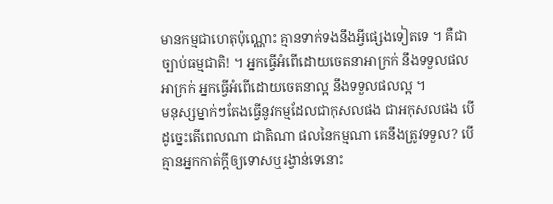មានកម្មជាហេតុប៉ុណ្ណោះ គ្មានទាក់ទងនឹងអ្វីផ្សេងទៀតទេ ។ គឺជាច្បាប់ធម្មជាតិ! ។ អ្នកធ្វើអំពើដោយចេតនាអាក្រក់ នឹងទទួលផលអាក្រក់ អ្នកធ្វើអំពើដោយចេតនាល្អ នឹងទទួលផលល្អ ។
មនុស្សម្នាក់ៗតែងធ្វើនូវកម្មដែលជាកុសលផង ជាអកុសលផង បើដូច្នេះតើពេលណា ជាតិណា ផលនៃកម្មណា គេនឹងត្រូវទទួល? បើគ្មានអ្នកកាត់ក្តីឲ្យទោសឬរង្វាន់ទេនោះ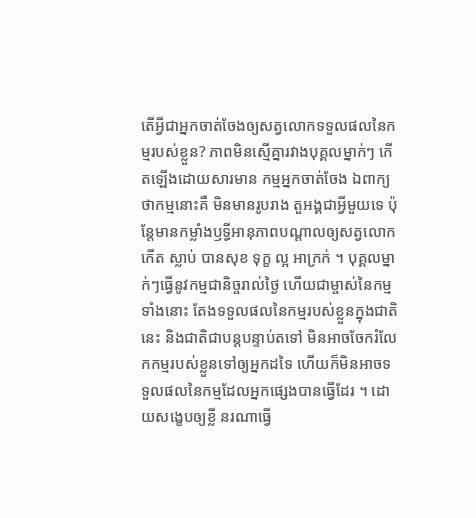តើអ្វីជាអ្នកចាត់ចែងឲ្យសត្វលោកទទួលផលនៃកម្មរបស់ខ្លួន? ភាពមិនស្មើគ្នារវាងបុគ្គលម្នាក់ៗ កើតឡើងដោយសារមាន កម្មអ្នកចាត់ចែង ឯពាក្យថាកម្មនោះគឺ មិនមានរូបរាង តួអង្គជាអ្វីមួយទេ ប៉ុន្តែមានកម្លាំងឫទ្ធីអានុភាពបណ្តាលឲ្យសត្វលោកកើត ស្លាប់ បានសុខ ទុក្ខ ល្អ អាក្រក់ ។ បុគ្គលម្នាក់ៗធ្វើនូវកម្មជានិច្ចរាល់ថ្ងៃ ហើយជាម្ចាស់នៃកម្មទាំងនោះ តែងទទួលផលនៃកម្មរបស់ខ្លួនក្នុងជាតិនេះ និងជាតិជាបន្តបន្ទាប់តទៅ មិនអាចចែករំលែកកម្មរបស់ខ្លួនទៅឲ្យអ្នកដទៃ ហើយក៏មិនអាចទទួលផលនៃកម្មដែលអ្នកផ្សេងបានធ្វើដែរ ។ ដោយសង្ខេបឲ្យខ្លី នរណាធ្វើ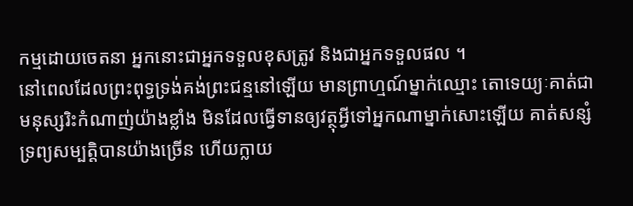កម្មដោយចេតនា អ្នកនោះជាអ្នកទទួលខុសត្រូវ និងជាអ្នកទទួលផល ។
នៅពេលដែលព្រះពុទ្ធទ្រង់គង់ព្រះជន្មនៅឡើយ មានព្រាហ្មណ៍ម្នាក់ឈ្មោះ តោទេយ្យៈគាត់ជាមនុស្សរិះកំណាញ់យ៉ាងខ្លាំង មិនដែលធ្វើទានឲ្យវត្ថុអ្វីទៅអ្នកណាម្នាក់សោះឡើយ គាត់សន្សំទ្រព្យសម្បត្តិបានយ៉ាងច្រើន ហើយក្លាយ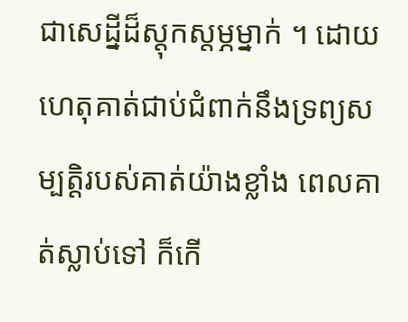ជាសេដ្នីដ៏ស្តុកស្តម្ភម្នាក់ ។ ដោយហេតុគាត់ជាប់ជំពាក់នឹងទ្រព្យសម្បត្តិរបស់គាត់យ៉ាងខ្លាំង ពេលគាត់ស្លាប់ទៅ ក៏កើ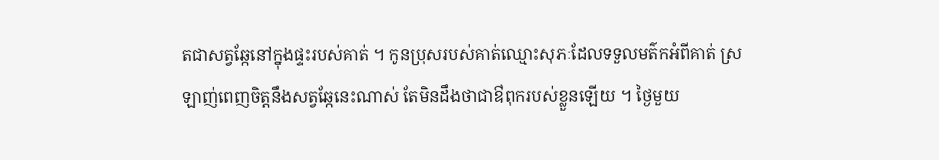តជាសត្វឆ្កែនៅក្នុងផ្ទះរបស់គាត់ ។ កូនប្រុសរបស់គាត់ឈ្មោះសុភៈដែលទទួលមត៌កអំពីគាត់ ស្រឡាញ់ពេញចិត្តនឹងសត្វឆ្កែនេះណាស់ តែមិនដឹងថាជាឳពុករបស់ខ្លួនឡើយ ។ ថ្ងៃមួយ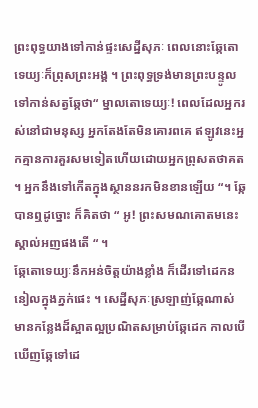ព្រះពុទ្ធយាងទៅកាន់ផ្ទះសេដ្នីសុភៈ ពេលនោះឆ្កែតោទេយ្យៈក៏ព្រុសព្រះអង្គ ។ ព្រះពុទ្ធទ្រង់មានព្រះបន្ទូលទៅកាន់សត្វឆ្កែថា“ ម្នាលតោទេយ្យៈ! ពេលដែលអ្នករស់នៅជាមនុស្ស អ្នកតែងតែមិនគោរពគេ ឥឡូវនេះអ្នកគ្មានការគួរសមទៀតហើយដោយអ្នកព្រុសតថាគត ។ អ្នកនឹងទៅកើតក្នុងស្ថាននរកមិនខានឡើយ “។ ឆ្កែបានឮដូច្នោះ ក៏គិតថា “ អូ! ព្រះសមណគោតមនេះស្គាល់អញផងតើ “ ។
ឆ្កែតោទេយ្យៈនឹកអន់ចិត្តយ៉ាងខ្លាំង ក៏ដើរទៅដេកននៀលក្នុងភ្នក់ផេះ ។ សេដ្នីសុភៈស្រឡាញ់ឆ្កែណាស់ មានកន្លែងដ៏ស្អាតល្អប្រណិតសម្រាប់ឆ្កែដេក កាលបើឃើញឆ្កែទៅដេ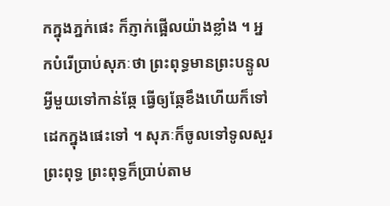កក្នុងភ្នក់ផេះ ក៏ភ្ញាក់ផ្អើលយ៉ាងខ្លាំង ។ អ្នកបំរើប្រាប់សុភៈថា ព្រះពុទ្ធមានព្រះបន្ទូលអ្វីមួយទៅកាន់ឆ្កែ ធ្វើឲ្យឆ្កែខឹងហើយក៏ទៅដេកក្នុងផេះទៅ ។ សុភៈក៏ចូលទៅទូលសួរព្រះពុទ្ធ ព្រះពុទ្ធក៏ប្រាប់តាម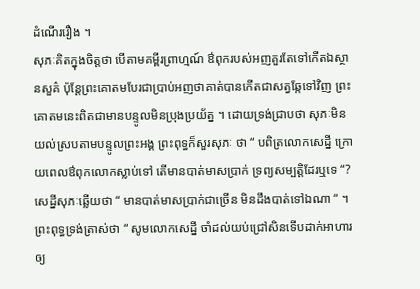ដំណើររឿង ។
សុភៈគិតក្នុងចិត្តថា បើតាមគម្ពីរព្រាហ្មណ៍ ឳពុករបស់អញគួរតែទៅកើតឯស្ថានសួគ៌ ប៉ុន្តែព្រះគោតមបែរជាប្រាប់អញថាគាត់បានកើតជាសត្វឆ្កែទៅវិញ ព្រះគោតមនេះពិតជាមានបន្ទូលមិនប្រុងប្រយ័ត្ន ។ ដោយទ្រង់ជ្រាបថា សុភៈមិនយល់ស្របតាមបន្ទូលព្រះអង្គ ព្រះពុទ្ធក៏សួរសុភៈ ថា “ បពិត្រលោកសេដ្នី ក្រោយពេលឳពុកលោកស្លាប់ទៅ តើមានបាត់មាសប្រាក់ ទ្រព្យសម្បត្តិដែរឬទេ “? សេដ្នីសុភៈឆ្លើយថា “ មានបាត់មាសប្រាក់ជាច្រើន មិនដឹងបាត់ទៅឯណា “ ។ ព្រះពុទ្ធទ្រង់ត្រាស់ថា “ សូមលោកសេដ្នី ចាំដល់យប់ជ្រៅសិនទើបដាក់អាហារឲ្យ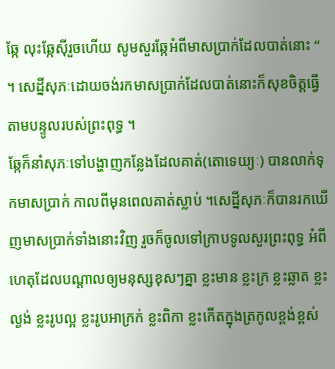ឆ្កែ លុះឆ្កែស៊ីរួចហើយ សូមសួរឆ្កែអំពីមាសប្រាក់ដែលបាត់នោះ “ ។ សេដ្នីសុភៈដោយចង់រកមាសប្រាក់ដែលបាត់នោះក៏សុខចិត្តធ្វើតាមបន្ទូលរបស់ព្រះពុទ្ធ ។
ឆ្កែក៏នាំសុភៈទៅបង្ហាញកន្លែងដែលគាត់(តោទេយ្យៈ) បានលាក់ទុកមាសប្រាក់ កាលពីមុនពេលគាត់ស្លាប់ ។សេដ្នីសុភៈក៏បានរកឃើញមាសប្រាក់ទាំងនោះវិញ រួចក៏ចូលទៅក្រាបទូលសួរព្រះពុទ្ធ អំពីហេតុដែលបណ្តាលឲ្យមនុស្សខុសៗគ្នា ខ្លះមាន ខ្លះក្រ ខ្លះឆ្លាត ខ្លះល្ងង់ ខ្លះរូបល្អ ខ្លះរូបអាក្រក់ ខ្លះពិកា ខ្លះកើតក្នុងត្រកូលខ្ពង់ខ្ពស់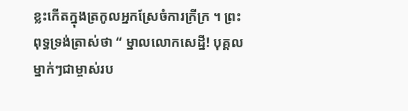ខ្លះកើតក្នុងត្រកូលអ្នកស្រែចំការក្រីក្រ ។ ព្រះពុទ្ធទ្រង់ត្រាស់ថា “ ម្នាលលោកសេដ្នី! បុគ្គលម្នាក់ៗជាម្ចាស់រប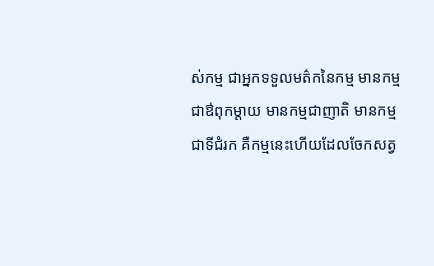ស់កម្ម ជាអ្នកទទួលមត៌កនៃកម្ម មានកម្មជាឳពុកម្តាយ មានកម្មជាញាតិ មានកម្មជាទីជំរក គឺកម្មនេះហើយដែលចែកសត្វ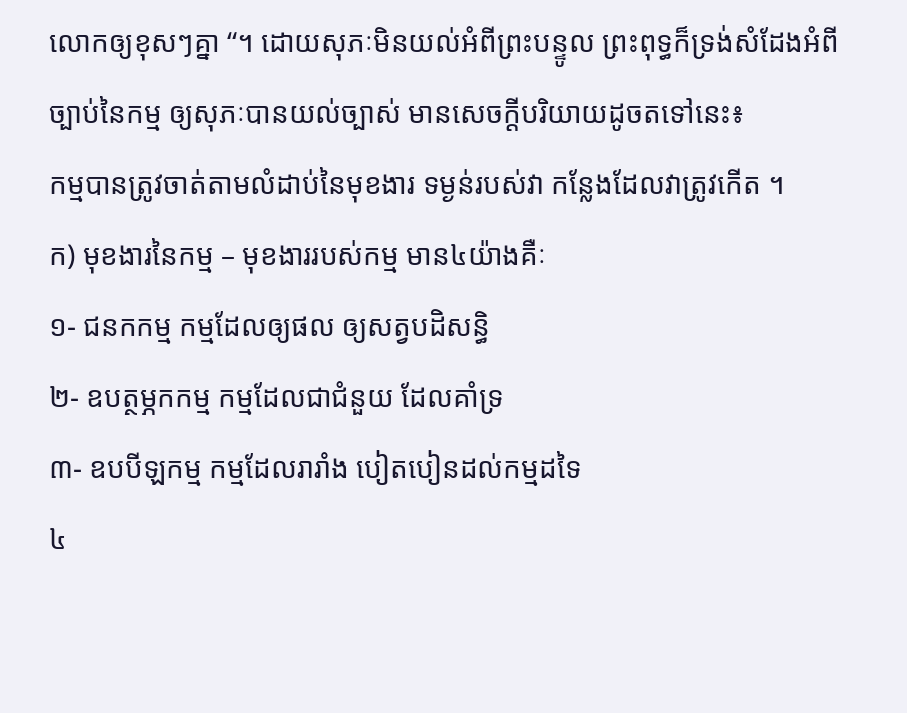លោកឲ្យខុសៗគ្នា “។ ដោយសុភៈមិនយល់អំពីព្រះបន្ទូល ព្រះពុទ្ធក៏ទ្រង់សំដែងអំពីច្បាប់នៃកម្ម ឲ្យសុភៈបានយល់ច្បាស់ មានសេចក្តីបរិយាយដូចតទៅនេះ៖
កម្មបានត្រូវចាត់តាមលំដាប់នៃមុខងារ ទម្ងន់របស់វា កន្លែងដែលវាត្រូវកើត ។
ក) មុខងារនៃកម្ម – មុខងាររបស់កម្ម មាន៤យ៉ាងគឺៈ
១- ជនកកម្ម កម្មដែលឲ្យផល ឲ្យសត្វបដិសន្ធិ
២- ឧបត្ថម្ភកកម្ម កម្មដែលជាជំនួយ ដែលគាំទ្រ
៣- ឧបបីឡកម្ម កម្មដែលរារាំង បៀតបៀនដល់កម្មដទៃ
៤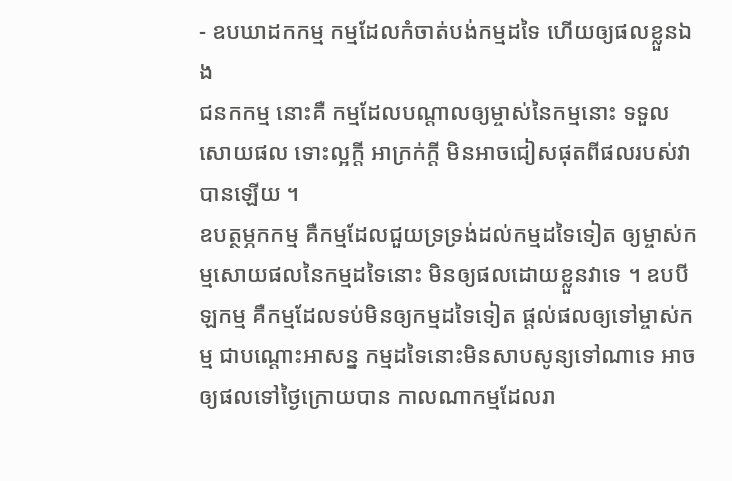- ឧបឃាដកកម្ម កម្មដែលកំចាត់បង់កម្មដទៃ ហើយឲ្យផលខ្លួនឯង
ជនកកម្ម នោះគឺ កម្មដែលបណ្តាលឲ្យម្ចាស់នៃកម្មនោះ ទទួលសោយផល ទោះល្អក្តី អាក្រក់ក្តី មិនអាចជៀសផុតពីផលរបស់វាបានឡើយ ។
ឧបត្ថម្ភកកម្ម គឺកម្មដែលជួយទ្រទ្រង់ដល់កម្មដទៃទៀត ឲ្យម្ចាស់កម្មសោយផលនៃកម្មដទៃនោះ មិនឲ្យផលដោយខ្លួនវាទេ ។ ឧបបីឡកម្ម គឺកម្មដែលទប់មិនឲ្យកម្មដទៃទៀត ផ្តល់ផលឲ្យទៅម្ចាស់កម្ម ជាបណ្តោះអាសន្ន កម្មដទៃនោះមិនសាបសូន្យទៅណាទេ អាចឲ្យផលទៅថ្ងៃក្រោយបាន កាលណាកម្មដែលរា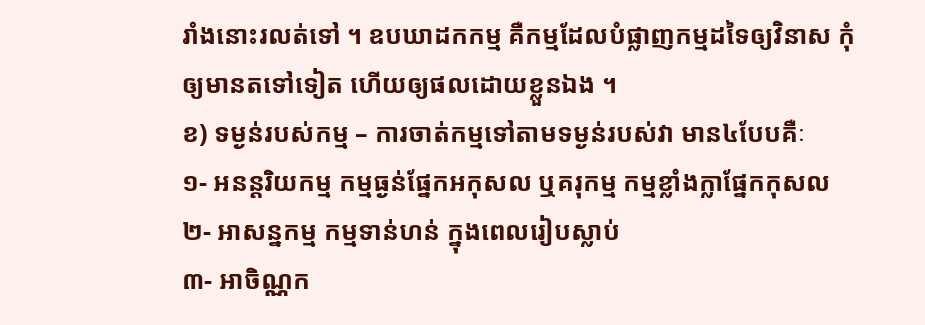រាំងនោះរលត់ទៅ ។ ឧបឃាដកកម្ម គឺកម្មដែលបំផ្លាញកម្មដទៃឲ្យវិនាស កុំឲ្យមានតទៅទៀត ហើយឲ្យផលដោយខ្លួនឯង ។
ខ) ទម្ងន់របស់កម្ម – ការចាត់កម្មទៅតាមទម្ងន់របស់វា មាន៤បែបគឺៈ
១- អនន្តរិយកម្ម កម្មធ្ងន់ផ្នែកអកុសល ឬគរុកម្ម កម្មខ្លាំងក្លាផ្នែកកុសល
២- អាសន្នកម្ម កម្មទាន់ហន់ ក្នុងពេលរៀបស្លាប់
៣- អាចិណ្ណក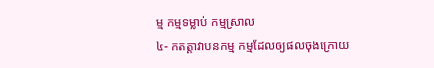ម្ម កម្មទម្លាប់ កម្មស្រាល
៤- កតត្តាវាបនកម្ម កម្មដែលឲ្យផលចុងក្រោយ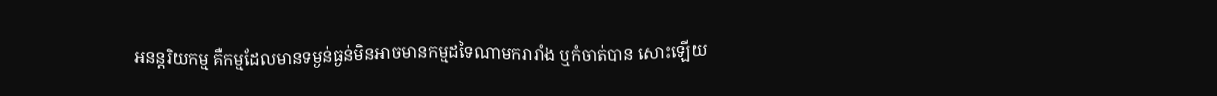អនន្តរិយកម្ម គឺកម្មដែលមានទម្ងន់ធ្ងន់មិនអាចមានកម្មដទៃណាមករារាំង ឬកំចាត់បាន សោះឡើយ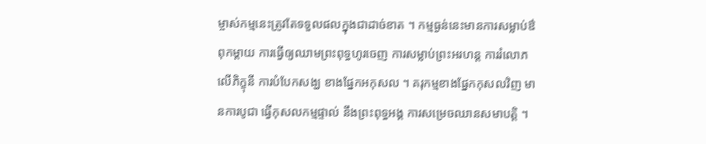ម្ចាស់កម្មនេះត្រូវតែទទួលផលក្នុងជាដាច់ខាត ។ កម្មធ្ងន់នេះមានការសម្លាប់ឳពុកម្តាយ ការធ្វើឲ្យឈាមព្រះពុទ្ធហូរចេញ ការសម្លាប់ព្រះអរហន្ត ការរំលោភលើភិក្ខុនី ការបំបែកសង្ឃ ខាងផ្នែកអកុសល ។ គរុកម្មខាងផ្នែកកុសលវិញ មានការបូជា ធ្វើកុសលកម្មផ្ទាល់ នឹងព្រះពុទ្ធអង្គ ការសម្រេចឈានសមាបត្តិ ។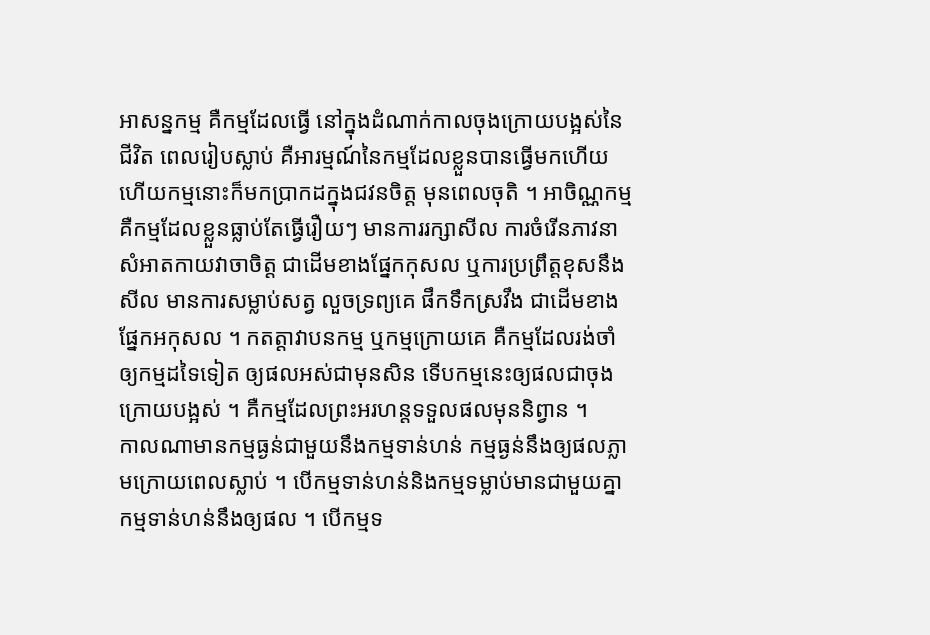អាសន្នកម្ម គឺកម្មដែលធ្វើ នៅក្នុងដំណាក់កាលចុងក្រោយបង្អស់នៃជីវិត ពេលរៀបស្លាប់ គឺអារម្មណ៍នៃកម្មដែលខ្លួនបានធ្វើមកហើយ ហើយកម្មនោះក៏មកប្រាកដក្នុងជវនចិត្ត មុនពេលចុតិ ។ អាចិណ្ណកម្ម គឺកម្មដែលខ្លួនធ្លាប់តែធ្វើរឿយៗ មានការរក្សាសីល ការចំរើនភាវនាសំអាតកាយវាចាចិត្ត ជាដើមខាងផ្នែកកុសល ឬការប្រព្រឹត្តខុសនឹងសីល មានការសម្លាប់សត្វ លួចទ្រព្យគេ ផឹកទឹកស្រវឹង ជាដើមខាងផ្នែកអកុសល ។ កតត្តាវាបនកម្ម ឬកម្មក្រោយគេ គឺកម្មដែលរង់ចាំឲ្យកម្មដទៃទៀត ឲ្យផលអស់ជាមុនសិន ទើបកម្មនេះឲ្យផលជាចុងក្រោយបង្អស់ ។ គឺកម្មដែលព្រះអរហន្តទទួលផលមុននិព្វាន ។
កាលណាមានកម្មធ្ងន់ជាមួយនឹងកម្មទាន់ហន់ កម្មធ្ងន់នឹងឲ្យផលភ្លាមក្រោយពេលស្លាប់ ។ បើកម្មទាន់ហន់និងកម្មទម្លាប់មានជាមួយគ្នា កម្មទាន់ហន់នឹងឲ្យផល ។ បើកម្មទ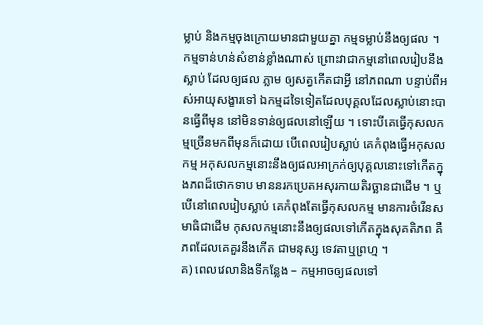ម្លាប់ និងកម្មចុងក្រោយមានជាមួយគ្នា កម្មទម្លាប់នឹងឲ្យផល ។
កម្មទាន់ហន់សំខាន់ខ្លាំងណាស់ ព្រោះវាជាកម្មនៅពេលរៀបនឹងស្លាប់ ដែលឲ្យផល ភ្លាម ឲ្យសត្វកើតជាអ្វី នៅភពណា បន្ទាប់ពីអស់អាយុសង្ខារទៅ ឯកម្មដទៃទៀតដែលបុគ្គលដែលស្លាប់នោះបានធ្វើពីមុន នៅមិនទាន់ឲ្យផលនៅឡើយ ។ ទោះបីគេធ្វើកុសលកម្មច្រើនមកពីមុនក៏ដោយ បើពេលរៀបស្លាប់ គេកំពុងធ្វើអកុសលកម្ម អកុសលកម្មនោះនឹងឲ្យផលអាក្រក់ឲ្យបុគ្គលនោះទៅកើតក្នុងភពដ៏ថោកទាប មាននរកប្រេតអសុរកាយតិរច្ឆានជាដើម ។ ឬបើនៅពេលរៀបស្លាប់ គេកំពុងតែធ្វើកុសលកម្ម មានការចំរើនសមាធិជាដើម កុសលកម្មនោះនឹងឲ្យផលទៅកើតក្នុងសុគតិភព គឺភពដែលគេគួរនឹងកើត ជាមនុស្ស ទេវតាឬព្រហ្ម ។
គ) ពេលវេលានិងទីកន្លែង – កម្មអាចឲ្យផលទៅ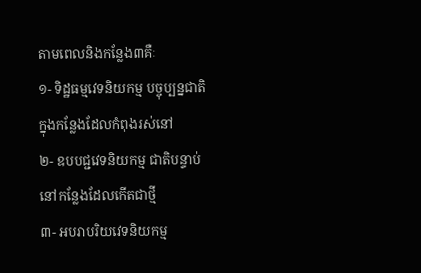តាមពេលនិងកន្លែង៣គឺៈ
១- ទិដ្ឋធម្មវេទនិយកម្ម បច្ចុប្បន្នជាតិ ក្នុងកន្លែងដែលកំពុងរស់នៅ
២- ឧបបជ្ជវេទនិយកម្ម ជាតិបន្ទាប់ នៅកន្លែងដែលកើតជាថ្មី
៣- អបរាបរិយវេទនិយកម្ម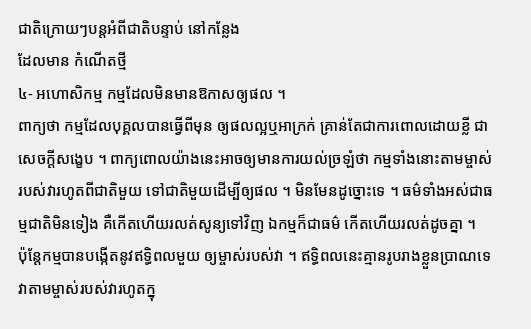ជាតិក្រោយៗបន្តអំពីជាតិបន្ទាប់ នៅកន្លែង
ដែលមាន កំណើតថ្មី
៤- អហោសិកម្ម កម្មដែលមិនមានឱកាសឲ្យផល ។
ពាក្យថា កម្មដែលបុគ្គលបានធ្វើពីមុន ឲ្យផលល្អឬអាក្រក់ គ្រាន់តែជាការពោលដោយខ្លី ជាសេចក្តីសង្ខេប ។ ពាក្យពោលយ៉ាងនេះអាចឲ្យមានការយល់ច្រឡំថា កម្មទាំងនោះតាមម្ចាស់របស់វារហូតពីជាតិមួយ ទៅជាតិមួយដើម្បីឲ្យផល ។ មិនមែនដូច្នោះទេ ។ ធម៌ទាំងអស់ជាធម្មជាតិមិនទៀង គឺកើតហើយរលត់សូន្យទៅវិញ ឯកម្មក៏ជាធម៌ កើតហើយរលត់ដូចគ្នា ។
ប៉ុន្តែកម្មបានបង្កើតនូវឥទ្ធិពលមួយ ឲ្យម្ចាស់របស់វា ។ ឥទ្ធិពលនេះគ្មានរូបរាងខ្លួនប្រាណទេ វាតាមម្ចាស់របស់វារហូតក្នុ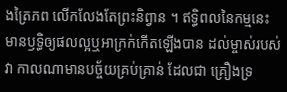ងត្រៃភព លើកលែងតែព្រះនិព្វាន ។ ឥទ្ធិពលនៃកម្មនេះ មានឫទ្ធិឲ្យផលល្អឬអាក្រក់កើតឡើងបាន ដល់ម្ចាស់របស់វា កាលណាមានបច្ច័យគ្រប់គ្រាន់ ដែលជា គ្រឿងទ្រ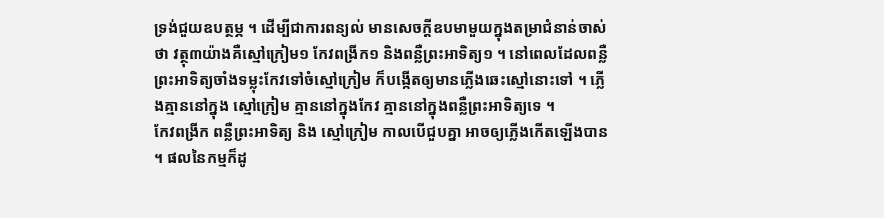ទ្រង់ជួយឧបត្ថម្ភ ។ ដើម្បីជាការពន្យល់ មានសេចក្តីឧបមាមួយក្នុងតម្រាជំនាន់ចាស់ថា វត្ថុ៣យ៉ាងគឺស្មៅក្រៀម១ កែវពង្រីក១ និងពន្លឺព្រះអាទិត្យ១ ។ នៅពេលដែលពន្លឺព្រះអាទិត្យចាំងទម្លុះកែវទៅចំស្មៅក្រៀម ក៏បង្កើតឲ្យមានភ្លើងឆេះស្មៅនោះទៅ ។ ភ្លើងគ្មាននៅក្នុង ស្មៅក្រៀម គ្មាននៅក្នុងកែវ គ្មាននៅក្នុងពន្លឺព្រះអាទិត្យទេ ។
កែវពង្រីក ពន្លឺព្រះអាទិត្យ និង ស្មៅក្រៀម កាលបើជួបគ្នា អាចឲ្យភ្លើងកើតឡើងបាន ។ ផលនៃកម្មក៏ដូ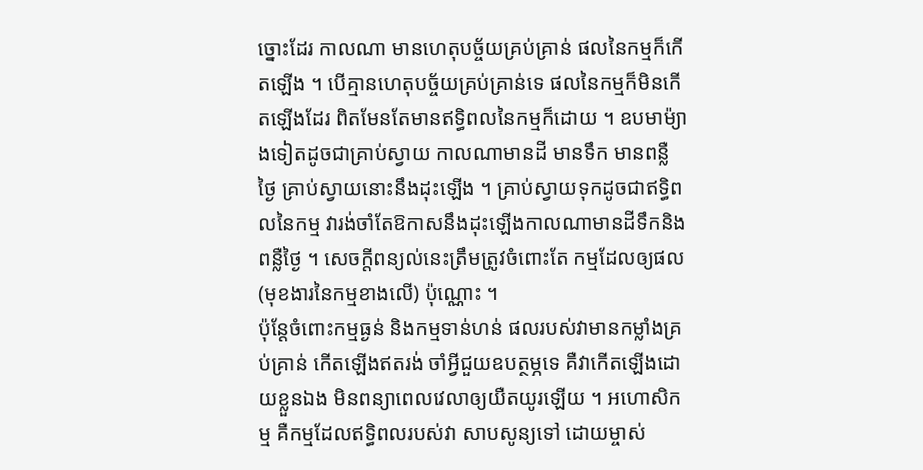ច្នោះដែរ កាលណា មានហេតុបច្ច័យគ្រប់គ្រាន់ ផលនៃកម្មក៏កើតឡើង ។ បើគ្មានហេតុបច្ច័យគ្រប់គ្រាន់ទេ ផលនៃកម្មក៏មិនកើតឡើងដែរ ពិតមែនតែមានឥទ្ធិពលនៃកម្មក៏ដោយ ។ ឧបមាម៉្យាងទៀតដូចជាគ្រាប់ស្វាយ កាលណាមានដី មានទឹក មានពន្លឺថ្ងៃ គ្រាប់ស្វាយនោះនឹងដុះឡើង ។ គ្រាប់ស្វាយទុកដូចជាឥទ្ធិពលនៃកម្ម វារង់ចាំតែឱកាសនឹងដុះឡើងកាលណាមានដីទឹកនិងពន្លឺថ្ងៃ ។ សេចក្តីពន្យល់នេះត្រឹមត្រូវចំពោះតែ កម្មដែលឲ្យផល (មុខងារនៃកម្មខាងលើ) ប៉ុណ្ណោះ ។
ប៉ុន្តែចំពោះកម្មធ្ងន់ និងកម្មទាន់ហន់ ផលរបស់វាមានកម្លាំងគ្រប់គ្រាន់ កើតឡើងឥតរង់ ចាំអ្វីជួយឧបត្ថម្ភទេ គឺវាកើតឡើងដោយខ្លួនឯង មិនពន្យាពេលវេលាឲ្យយឺតយូរឡើយ ។ អហោសិកម្ម គឺកម្មដែលឥទ្ធិពលរបស់វា សាបសូន្យទៅ ដោយម្ចាស់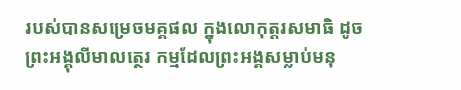របស់បានសម្រេចមគ្គផល ក្នុងលោកុត្តរសមាធិ ដូចព្រះអង្គុលីមាលត្ថេរ កម្មដែលព្រះអង្គសម្លាប់មនុ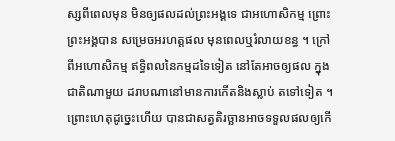ស្សពីពេលមុន មិនឲ្យផលដល់ព្រះអង្គទេ ជាអហោសិកម្ម ព្រោះព្រះអង្គបាន សម្រេចអរហត្តផល មុនពេលឬរំលាយខន្ធ ។ ក្រៅពីអហោសិកម្ម ឥទ្ធិពលនៃកម្មដទៃទៀត នៅតែអាចឲ្យផល ក្នុងជាតិណាមួយ ដរាបណានៅមានការកើតនិងស្លាប់ តទៅទៀត ។ ព្រោះហេតុដូច្នេះហើយ បានជាសត្វតិរច្ឆានអាចទទួលផលឲ្យកើ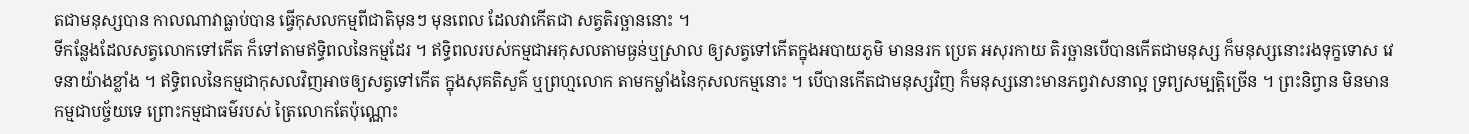តជាមនុស្សបាន កាលណាវាធ្លាប់បាន ធ្វើកុសលកម្មពីជាតិមុនៗ មុនពេល ដែលវាកើតជា សត្វតិរច្ឆាននោះ ។
ទីកន្លែងដែលសត្វលោកទៅកើត ក៏ទៅតាមឥទ្ធិពលនៃកម្មដែរ ។ ឥទ្ធិពលរបស់កម្មជាអកុសលតាមធ្ងន់ឬស្រាល ឲ្យសត្វទៅកើតក្នុងអបាយភូមិ មាននរក ប្រេត អសុរកាយ តិរច្ឆានបើបានកើតជាមនុស្ស ក៏មនុស្សនោះរងទុក្ខទោស វេទនាយ៉ាងខ្លាំង ។ ឥទ្ធិពលនៃកម្មជាកុសលវិញអាចឲ្យសត្វទៅកើត ក្នុងសុគតិសួគ៌ ឬព្រហ្មលោក តាមកម្លាំងនៃកុសលកម្មនោះ ។ បើបានកើតជាមនុស្សវិញ ក៏មនុស្សនោះមានភព្វវាសនាល្អ ទ្រព្យសម្បត្តិច្រើន ។ ព្រះនិព្វាន មិនមាន កម្មជាបច្ច័យទេ ព្រោះកម្មជាធម៌របស់ ត្រៃលោកតែប៉ុណ្ណោះ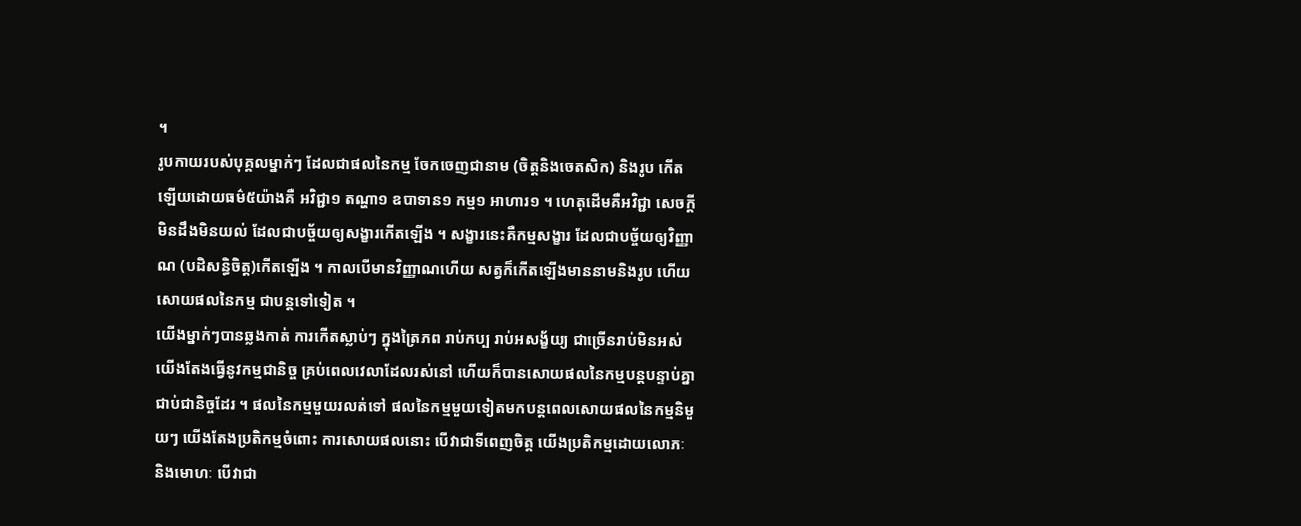។
រូបកាយរបស់បុគ្គលម្នាក់ៗ ដែលជាផលនៃកម្ម ចែកចេញជានាម (ចិត្តនិងចេតសិក) និងរូប កើតឡើយដោយធម៌៥យ៉ាងគឺ អវិជ្ជា១ តណ្ហា១ ឧបាទាន១ កម្ម១ អាហារ១ ។ ហេតុដើមគឺអវិជ្ជា សេចក្តីមិនដឹងមិនយល់ ដែលជាបច្ច័យឲ្យសង្ខារកើតឡើង ។ សង្ខារនេះគឺកម្មសង្ខារ ដែលជាបច្ច័យឲ្យវិញ្ញាណ (បដិសន្ធិចិត្ត)កើតឡើង ។ កាលបើមានវិញ្ញាណហើយ សត្វក៏កើតឡើងមាននាមនិងរូប ហើយសោយផលនៃកម្ម ជាបន្តទៅទៀត ។
យើងម្នាក់ៗបានឆ្លងកាត់ ការកើតស្លាប់ៗ ក្នុងត្រៃភព រាប់កប្ប រាប់អសង្ខ័យ្យ ជាច្រើនរាប់មិនអស់ យើងតែងធ្វើនូវកម្មជានិច្ច គ្រប់ពេលវេលាដែលរស់នៅ ហើយក៏បានសោយផលនៃកម្មបន្តបន្ទាប់គ្នាជាប់ជានិច្ចដែរ ។ ផលនៃកម្មមួយរលត់ទៅ ផលនៃកម្មមួយទៀតមកបន្តពេលសោយផលនៃកម្មនិមួយៗ យើងតែងប្រតិកម្មចំពោះ ការសោយផលនោះ បើវាជាទីពេញចិត្ត យើងប្រតិកម្មដោយលោភៈនិងមោហៈ បើវាជា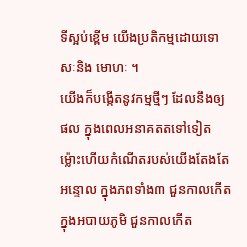ទីស្អប់ខ្ពើម យើងប្រតិកម្មដោយទោសៈនិង មោហៈ ។
យើងក៏បង្កើតនូវកម្មថ្មីៗ ដែលនឹងឲ្យផល ក្នុងពេលអនាគតតទៅទៀត ម្ល៉ោះហើយកំណើតរបស់យើងតែងតែអន្ទោល ក្នុងភពទាំង៣ ជួនកាលកើតក្នុងអបាយភូមិ ជួនកាលកើត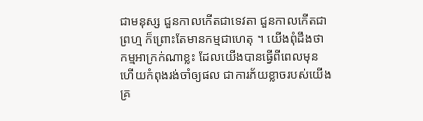ជាមនុស្ស ជួនកាលកើតជាទេវតា ជួនកាលកើតជាព្រហ្ម ក៏ព្រោះតែមានកម្មជាហេតុ ។ យើងពុំដឹងថា កម្មអាក្រក់ណាខ្លះ ដែលយើងបានធ្វើពីពេលមុន ហើយកំពុងរង់ចាំឲ្យផល ជាការភ័យខ្លាចរបស់យើងគ្រ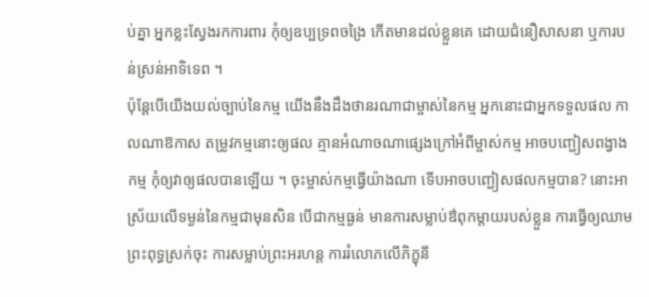ប់គ្នា អ្នកខ្លះស្វែងរកការពារ កុំឲ្យឧប្បទ្រពចង្រៃ កើតមានដល់ខ្លួនគេ ដោយជំនឿសាសនា ឬការបន់ស្រន់អាទិទេព ។
ប៉ុន្តែបើយើងយល់ច្បាប់នៃកម្ម យើងនឹងដឹងថានរណាជាម្ចាស់នៃកម្ម អ្នកនោះជាអ្នកទទួលផល កាលណាឱកាស តម្រូវកម្មនោះឲ្យផល គ្មានអំណាចណាផ្សេងក្រៅអំពីម្ចាស់កម្ម អាចបញ្ជៀសពង្វាងកម្ម កុំឲ្យវាឲ្យផលបានឡើយ ។ ចុះម្ចាស់កម្មធ្វើយ៉ាងណា ទើបអាចបញ្ជៀសផលកម្មបាន? នោះអាស្រ័យលើទម្ងន់នៃកម្មជាមុនសិន បើជាកម្មធ្ងន់ មានការសម្លាប់ឳពុកម្តាយរបស់ខ្លួន ការធ្វើឲ្យឈាមព្រះពុទ្ធស្រក់ចុះ ការសម្លាប់ព្រះអរហន្ត ការរំលោភលើភិក្ខុនី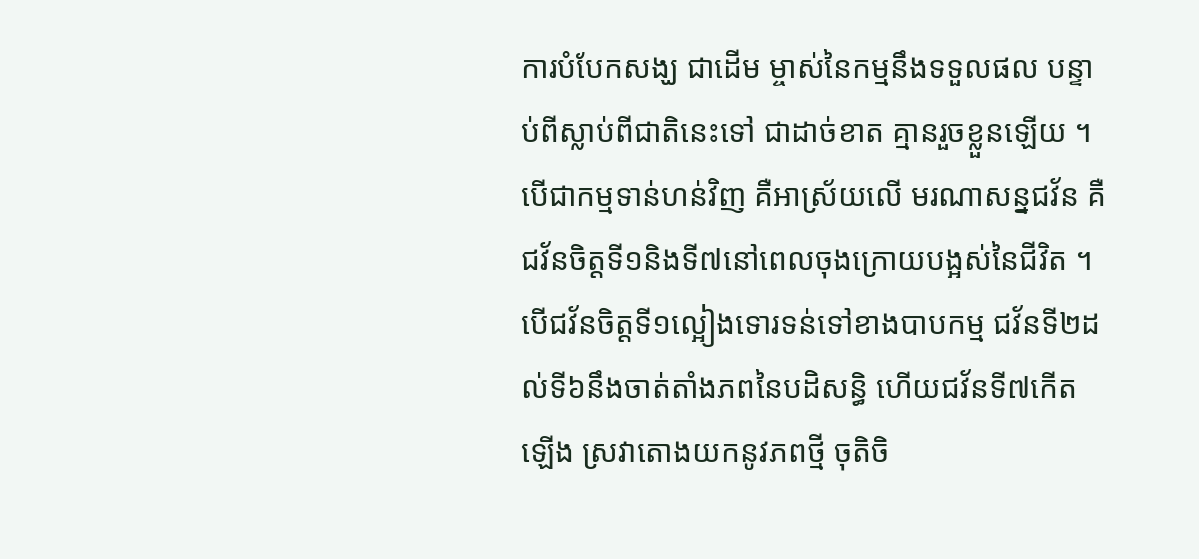ការបំបែកសង្ឃ ជាដើម ម្ចាស់នៃកម្មនឹងទទួលផល បន្ទាប់ពីស្លាប់ពីជាតិនេះទៅ ជាដាច់ខាត គ្មានរួចខ្លួនឡើយ ។
បើជាកម្មទាន់ហន់វិញ គឺអាស្រ័យលើ មរណាសន្នជវ័ន គឺជវ័នចិត្តទី១និងទី៧នៅពេលចុងក្រោយបង្អស់នៃជីវិត ។ បើជវ័នចិត្តទី១ល្អៀងទោរទន់ទៅខាងបាបកម្ម ជវ័នទី២ដល់ទី៦នឹងចាត់តាំងភពនៃបដិសន្ធិ ហើយជវ័នទី៧កើតឡើង ស្រវាតោងយកនូវភពថ្មី ចុតិចិ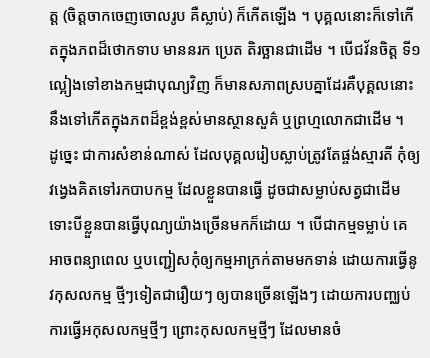ត្ត (ចិត្តចាកចេញចោលរូប គឺស្លាប់) ក៏កើតឡើង ។ បុគ្គលនោះក៏ទៅកើតក្នុងភពដ៏ថោកទាប មាននរក ប្រេត តិរច្ឆានជាដើម ។ បើជវ័នចិត្ត ទី១ល្អៀងទៅខាងកម្មជាបុណ្យវិញ ក៏មានសភាពស្របគ្នាដែរគឺបុគ្គលនោះនឹងទៅកើតក្នុងភពដ៏ខ្ពង់ខ្ពស់មានស្ថានសួគ៌ ឬព្រហ្មលោកជាដើម ។
ដូច្នេះ ជាការសំខាន់ណាស់ ដែលបុគ្គលរៀបស្លាប់ត្រូវតែផ្ចង់ស្មារតី កុំឲ្យវង្វេងគិតទៅរកបាបកម្ម ដែលខ្លួនបានធ្វើ ដូចជាសម្លាប់សត្វជាដើមទោះបីខ្លួនបានធ្វើបុណ្យយ៉ាងច្រើនមកក៏ដោយ ។ បើជាកម្មទម្លាប់ គេអាចពន្យាពេល ឬបញ្ជៀសកុំឲ្យកម្មអាក្រក់តាមមកទាន់ ដោយការធ្វើនូវកុសលកម្ម ថ្មីៗទៀតជារឿយៗ ឲ្យបានច្រើនឡើងៗ ដោយការបញ្ឈប់ការធ្វើអកុសលកម្មថ្មីៗ ព្រោះកុសលកម្មថ្មីៗ ដែលមានចំ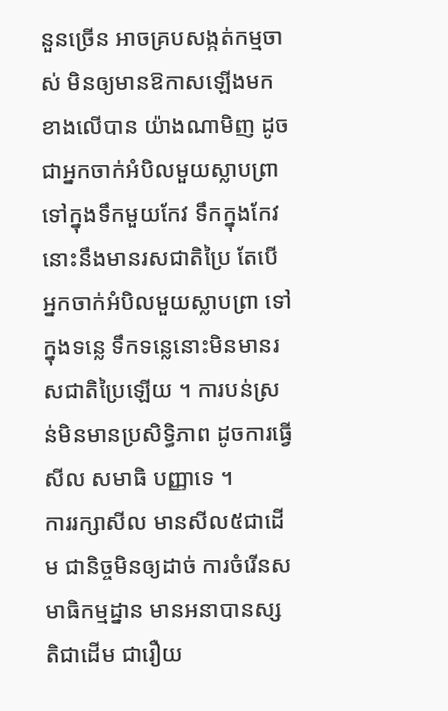នួនច្រើន អាចគ្របសង្កត់កម្មចាស់ មិនឲ្យមានឱកាសឡើងមកខាងលើបាន យ៉ាងណាមិញ ដូចជាអ្នកចាក់អំបិលមួយស្លាបព្រា ទៅក្នុងទឹកមួយកែវ ទឹកក្នុងកែវនោះនឹងមានរសជាតិប្រៃ តែបើអ្នកចាក់អំបិលមួយស្លាបព្រា ទៅក្នុងទន្លេ ទឹកទន្លេនោះមិនមានរសជាតិប្រៃឡើយ ។ ការបន់ស្រន់មិនមានប្រសិទ្ធិភាព ដូចការធ្វើសីល សមាធិ បញ្ញាទេ ។
ការរក្សាសីល មានសីល៥ជាដើម ជានិច្ចមិនឲ្យដាច់ ការចំរើនសមាធិកម្មដ្នាន មានអនាបានស្សតិជាដើម ជារឿយ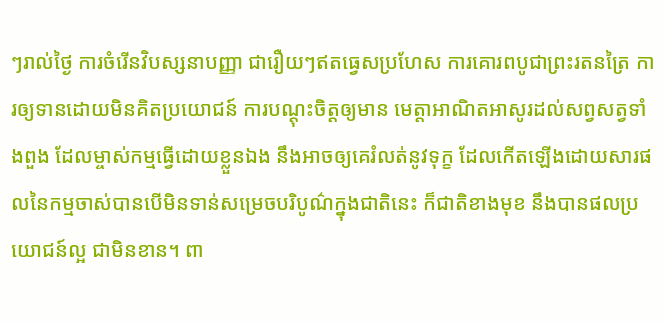ៗរាល់ថ្ងៃ ការចំរើនវិបស្សនាបញ្ញា ជារឿយៗឥតធ្វេសប្រហែស ការគោរពបូជាព្រះរតនត្រៃ ការឲ្យទានដោយមិនគិតប្រយោជន៍ ការបណ្តុះចិត្តឲ្យមាន មេត្តាអាណិតអាសូរដល់សព្វសត្វទាំងពួង ដែលម្ចាស់កម្មធ្វើដោយខ្លួនឯង នឹងអាចឲ្យគេរំលត់នូវទុក្ខ ដែលកើតឡើងដោយសារផលនៃកម្មចាស់បានបើមិនទាន់សម្រេចបរិបូណ៌ក្នុងជាតិនេះ ក៏ជាតិខាងមុខ នឹងបានផលប្រយោជន៍ល្អ ជាមិនខាន។ ពា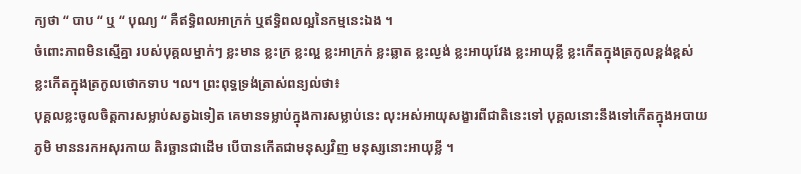ក្យថា “ បាប “ ឬ “ បុណ្យ “ គឺឥទ្ធិពលអាក្រក់ ឬឥទ្ធិពលល្អនៃកម្មនេះឯង ។
ចំពោះភាពមិនស្មើគ្នា របស់បុគ្គលម្នាក់ៗ ខ្លះមាន ខ្លះក្រ ខ្លះល្អ ខ្លះអាក្រក់ ខ្លះឆ្លាត ខ្លះល្ងង់ ខ្លះអាយុវែង ខ្លះអាយុខ្លី ខ្លះកើតក្នុងត្រកូលខ្ពង់ខ្ពស់ ខ្លះកើតក្នុងត្រកូលថោកទាប ។ល។ ព្រះពុទ្ធទ្រង់ត្រាស់ពន្យល់ថា៖
បុគ្គលខ្លះចូលចិត្តការសម្លាប់សត្វឯទៀត គេមានទម្លាប់ក្នុងការសម្លាប់នេះ លុះអស់អាយុសង្ខារពីជាតិនេះទៅ បុគ្គលនោះនឹងទៅកើតក្នុងអបាយភូមិ មាននរកអសុរកាយ តិរច្ឆានជាដើម បើបានកើតជាមនុស្សវិញ មនុស្សនោះអាយុខ្លី ។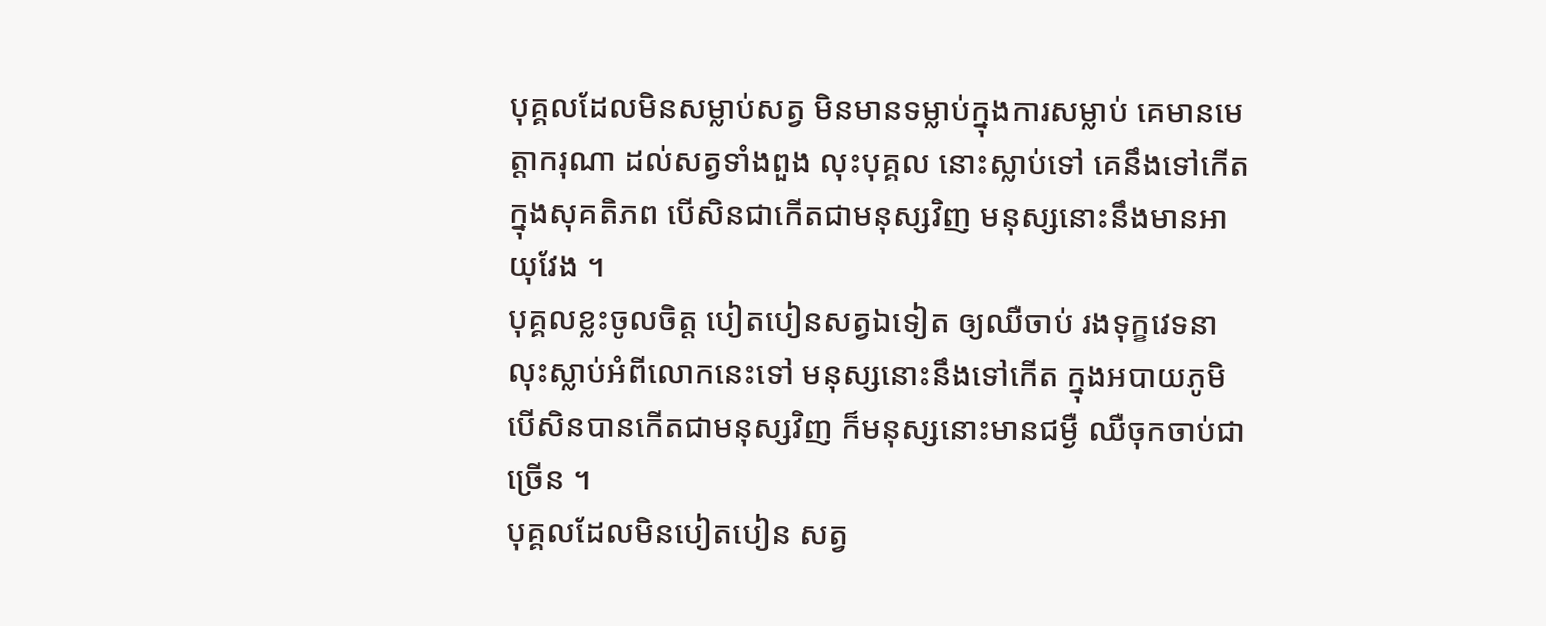បុគ្គលដែលមិនសម្លាប់សត្វ មិនមានទម្លាប់ក្នុងការសម្លាប់ គេមានមេត្តាករុណា ដល់សត្វទាំងពួង លុះបុគ្គល នោះស្លាប់ទៅ គេនឹងទៅកើតក្នុងសុគតិភព បើសិនជាកើតជាមនុស្សវិញ មនុស្សនោះនឹងមានអាយុវែង ។
បុគ្គលខ្លះចូលចិត្ត បៀតបៀនសត្វឯទៀត ឲ្យឈឺចាប់ រងទុក្ខវេទនា លុះស្លាប់អំពីលោកនេះទៅ មនុស្សនោះនឹងទៅកើត ក្នុងអបាយភូមិ បើសិនបានកើតជាមនុស្សវិញ ក៏មនុស្សនោះមានជម្ងឺ ឈឺចុកចាប់ជាច្រើន ។
បុគ្គលដែលមិនបៀតបៀន សត្វ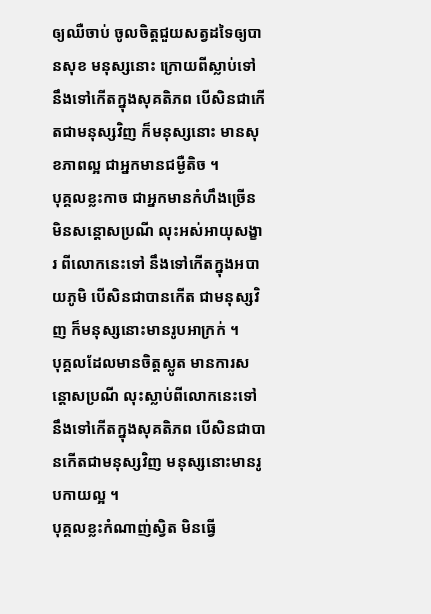ឲ្យឈឺចាប់ ចូលចិត្តជួយសត្វដទៃឲ្យបានសុខ មនុស្សនោះ ក្រោយពីស្លាប់ទៅ នឹងទៅកើតក្នុងសុគតិភព បើសិនជាកើតជាមនុស្សវិញ ក៏មនុស្សនោះ មានសុខភាពល្អ ជាអ្នកមានជម្ងឺតិច ។
បុគ្គលខ្លះកាច ជាអ្នកមានកំហឹងច្រើន មិនសន្តោសប្រណី លុះអស់អាយុសង្ខារ ពីលោកនេះទៅ នឹងទៅកើតក្នុងអបាយភូមិ បើសិនជាបានកើត ជាមនុស្សវិញ ក៏មនុស្សនោះមានរូបអាក្រក់ ។
បុគ្គលដែលមានចិត្តស្លូត មានការសន្តោសប្រណី លុះស្លាប់ពីលោកនេះទៅ នឹងទៅកើតក្នុងសុគតិភព បើសិនជាបានកើតជាមនុស្សវិញ មនុស្សនោះមានរូបកាយល្អ ។
បុគ្គលខ្លះកំណាញ់ស្វិត មិនធ្វើ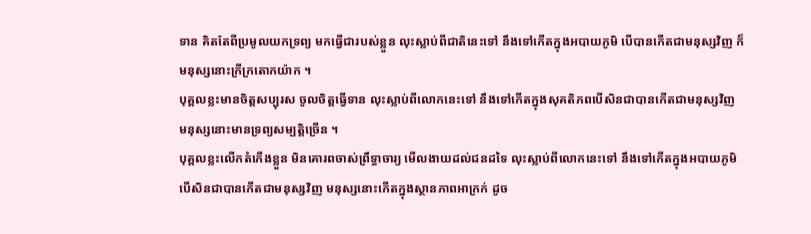ទាន គិតតែពីប្រមូលយកទ្រព្យ មកធ្វើជារបស់ខ្លួន លុះស្លាប់ពីជាតិនេះទៅ នឹងទៅកើតក្នុងអបាយភូមិ បើបានកើតជាមនុស្សវិញ ក៏មនុស្សនោះក្រីក្រតោកយ៉ាក ។
បុគ្គលខ្លះមានចិត្តសប្បុរស ចូលចិត្តធ្វើទាន លុះស្លាប់ពីលោកនេះទៅ នឹងទៅកើតក្នុងសុគតិភពបើសិនជាបានកើតជាមនុស្សវិញ មនុស្សនោះមានទ្រព្យសម្បត្តិច្រើន ។
បុគ្គលខ្លះលើកតំកើងខ្លួន មិនគោរពចាស់ព្រឹទ្ធាចារ្យ មើលងាយដល់ជនដទៃ លុះស្លាប់ពីលោកនេះទៅ នឹងទៅកើតក្នុងអបាយភូមិបើសិនជាបានកើតជាមនុស្សវិញ មនុស្សនោះកើតក្នុងស្ថានភាពអាក្រក់ ដូច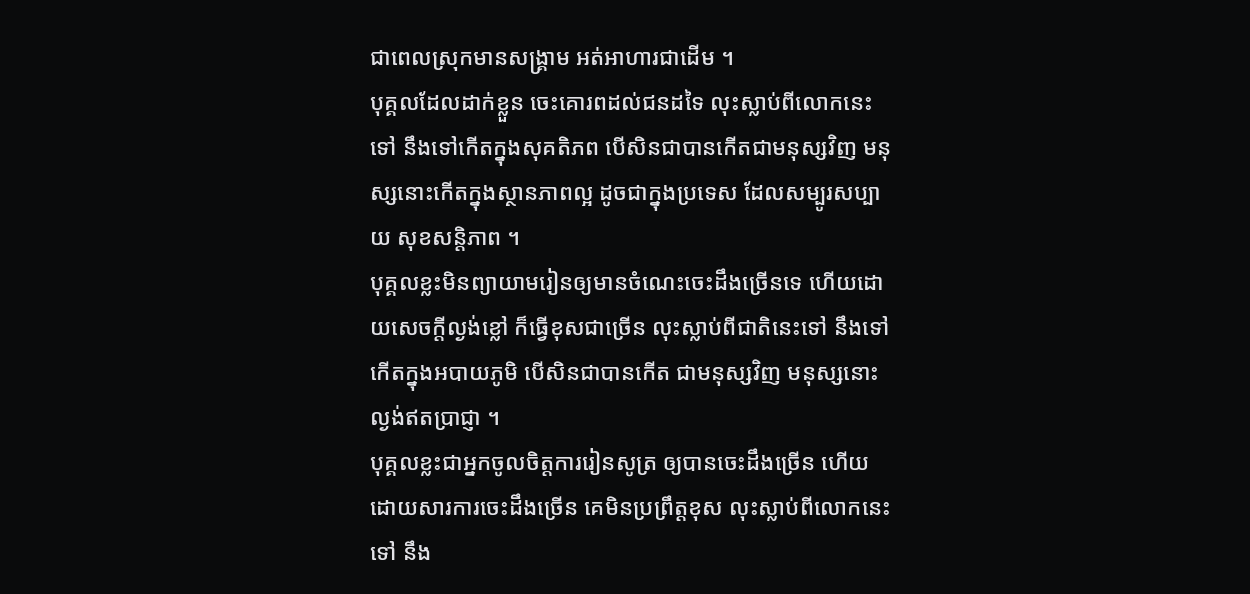ជាពេលស្រុកមានសង្គ្រាម អត់អាហារជាដើម ។
បុគ្គលដែលដាក់ខ្លួន ចេះគោរពដល់ជនដទៃ លុះស្លាប់ពីលោកនេះទៅ នឹងទៅកើតក្នុងសុគតិភព បើសិនជាបានកើតជាមនុស្សវិញ មនុស្សនោះកើតក្នុងស្ថានភាពល្អ ដូចជាក្នុងប្រទេស ដែលសម្បូរសប្បាយ សុខសន្តិភាព ។
បុគ្គលខ្លះមិនព្យាយាមរៀនឲ្យមានចំណេះចេះដឹងច្រើនទេ ហើយដោយសេចក្តីល្ងង់ខ្លៅ ក៏ធ្វើខុសជាច្រើន លុះស្លាប់ពីជាតិនេះទៅ នឹងទៅកើតក្នុងអបាយភូមិ បើសិនជាបានកើត ជាមនុស្សវិញ មនុស្សនោះល្ងង់ឥតប្រាជ្ញា ។
បុគ្គលខ្លះជាអ្នកចូលចិត្តការរៀនសូត្រ ឲ្យបានចេះដឹងច្រើន ហើយដោយសារការចេះដឹងច្រើន គេមិនប្រព្រឹត្តខុស លុះស្លាប់ពីលោកនេះទៅ នឹង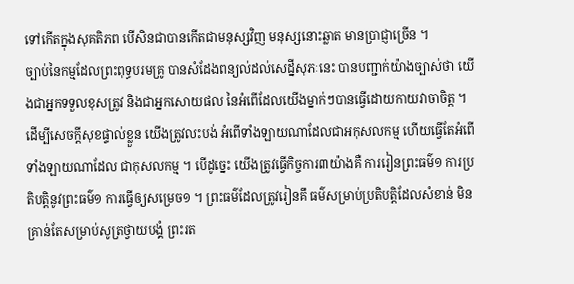ទៅកើតក្នុងសុគតិភព បើសិនជាបានកើតជាមនុស្សវិញ មនុស្សនោះឆ្លាត មានប្រាជ្ញាច្រើន ។
ច្បាប់នៃកម្មដែលព្រះពុទ្ធបរមគ្រូ បានសំដែងពន្យល់ដល់សេដ្នីសុភៈនេះ បានបញ្ជាក់យ៉ាងច្បាស់ថា យើងជាអ្នកទទួលខុសត្រូវ និងជាអ្នកសោយផល នៃអំពើដែលយើងម្នាក់ៗបានធ្វើដោយកាយវាចាចិត្ត ។ ដើម្បីសេចក្តីសុខផ្ទាល់ខ្លួន យើងត្រូវលះបង់ អំពើទាំងឡាយណាដែលជាអកុសលកម្ម ហើយធ្វើតែអំពើ ទាំងឡាយណាដែល ជាកុសលកម្ម ។ បើដូច្នេះ យើងត្រូវធ្វើកិច្ចការ៣យ៉ាងគឺ ការរៀនព្រះធម៌១ ការប្រតិបត្តិនូវព្រះធម៌១ ការធ្វើឲ្យសម្រេច១ ។ ព្រះធម៌ដែលត្រូវរៀនគឹ ធម៌សម្រាប់ប្រតិបត្តិដែលសំខាន់ មិនគ្រាន់តែសម្រាប់សូត្រថ្វាយបង្គំ ព្រះរត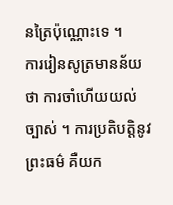នត្រៃប៉ុណ្ណោះទេ ។
ការរៀនសូត្រមានន័យថា ការចាំហើយយល់ច្បាស់ ។ ការប្រតិបត្តិនូវ ព្រះធម៌ គឺយក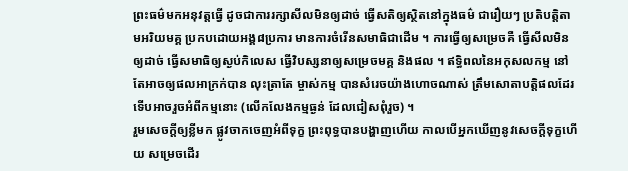ព្រះធម៌មកអនុវត្តធ្វើ ដូចជាការរក្សាសីលមិនឲ្យដាច់ ធ្វើសតិឲ្យស្ថិតនៅក្នុងធម៌ ជារឿយៗ ប្រតិបត្តិតាមអរិយមគ្គ ប្រកបដោយអង្គ៨ប្រការ មានការចំរើនសមាធិជាដើម ។ ការធ្វើឲ្យសម្រេចគឺ ធ្វើសីលមិនឲ្យដាច់ ធ្វើសមាធិឲ្យស្ងប់កិលេស ធ្វើវិបស្សនាឲ្យសម្រេចមគ្គ និងផល ។ ឥទ្ធិពលនៃអកុសលកម្ម នៅតែអាចឲ្យផលអាក្រក់បាន លុះត្រាតែ ម្ចាស់កម្ម បានសំរេចយ៉ាងហោចណាស់ ត្រឹមសោតាបត្តិផលដែរ ទើបអាចរួចអំពីកម្មនោះ (លើកលែងកម្មធ្ងន់ ដែលជៀសពុំរួច) ។
រួមសេចក្តីឲ្យខ្លីមក ផ្លូវចាកចេញអំពីទុក្ខ ព្រះពុទ្ធបានបង្ហាញហើយ កាលបើអ្នកឃើញនូវសេចក្តីទុក្ខហើយ សម្រេចដើរ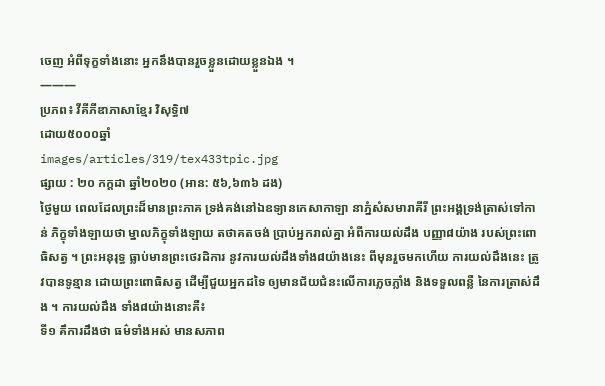ចេញ អំពីទុក្ខទាំងនោះ អ្នកនឹងបានរួចខ្លួនដោយខ្លួនឯង ។
———
ប្រភព៖ វីគីភីឌាភាសាខ្មែរ វិសុទ្ធិ៧
ដោយ៥០០០ឆ្នាំ
images/articles/319/tex433tpic.jpg
ផ្សាយ : ២០ កក្តដា ឆ្នាំ២០២០ (អាន: ៥៦,៦៣៦ ដង)
ថ្ងៃមួយ ពេលដែលព្រះដ៏មានព្រះភាគ ទ្រង់គង់នៅឯឧទ្យានកេសាកាឡា នាភ្នំសំសមារាគីរី ព្រះអង្គទ្រង់ត្រាស់ទៅកាន់ ភិក្ខុទាំងឡាយថា ម្នាលភិក្ខុទាំងឡាយ តថាគតចង់ ប្រាប់អ្នករាល់គ្នា អំពីការយល់ដឹង បញ្ញា៨យ៉ាង របស់ព្រះពោធិសត្វ ។ ព្រះអនុរុទ្ធ ធ្លាប់មានព្រះថេរដិការ នូវការយល់ដឹងទាំង៨យ៉ាងនេះ ពីមុនរួចមកហើយ ការយល់ដឹងនេះ ត្រូវបានទូន្មាន ដោយព្រះពោធិសត្វ ដើម្បីជួយអ្នកដទៃ ឲ្យមានជ័យជំនះលើការភ្លេចភ្លាំង និងទទួលពន្លឺ នៃការត្រាស់ដឹង ។ ការយល់ដឹង ទាំង៨យ៉ាងនោះគឺ៖
ទី១ គឹការដឹងថា ធម៌ទាំងអស់ មានសភាព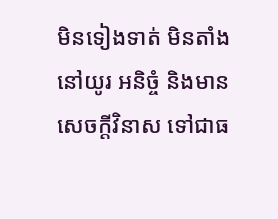មិនទៀងទាត់ មិនតាំងនៅយូរ អនិច្ចំ និងមានសេចក្តីវិនាស ទៅជាធ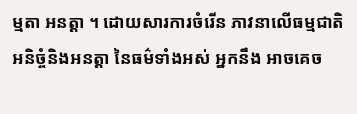ម្មតា អនត្តា ។ ដោយសារការចំរើន ភាវនាលើធម្មជាតិ អនិច្ចំនិងអនត្តា នៃធម៌ទាំងអស់ អ្នកនឹង អាចគេច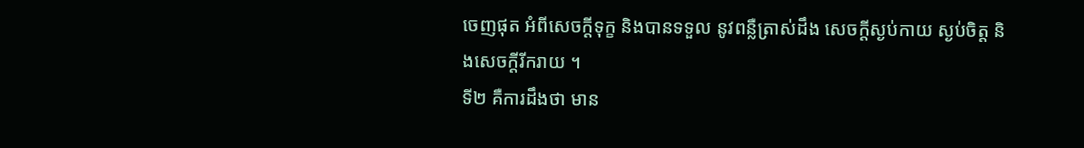ចេញផុត អំពីសេចក្តីទុក្ខ និងបានទទួល នូវពន្លឺត្រាស់ដឹង សេចក្តីស្ងប់កាយ ស្ងប់ចិត្ត និងសេចក្តីរីករាយ ។
ទី២ គឺការដឹងថា មាន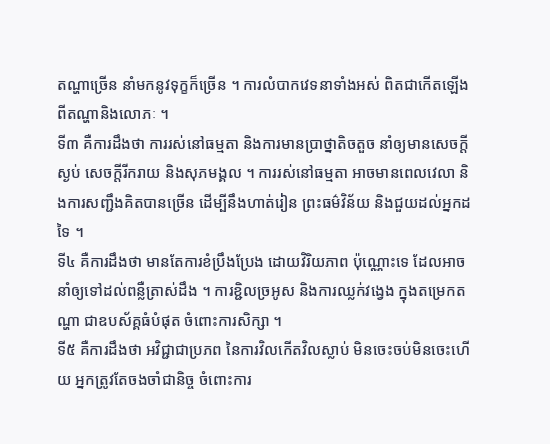តណ្ហាច្រើន នាំមកនូវទុក្ខក៏ច្រើន ។ ការលំបាកវេទនាទាំងអស់ ពិតជាកើតឡើង ពីតណ្ហានិងលោភៈ ។
ទី៣ គឺការដឹងថា ការរស់នៅធម្មតា និងការមានប្រាថ្នាតិចតួច នាំឲ្យមានសេចក្តីស្ងប់ សេចក្តីរីករាយ និងសុភមង្គល ។ ការរស់នៅធម្មតា អាចមានពេលវេលា និងការសញ្ជឹងគិតបានច្រើន ដើម្បីនឹងហាត់រៀន ព្រះធម៌វិន័យ និងជួយដល់អ្នកដទៃ ។
ទី៤ គឺការដឹងថា មានតែការខំប្រឹងប្រែង ដោយវិរិយភាព ប៉ុណ្ណោះទេ ដែលអាចនាំឲ្យទៅដល់ពន្លឺត្រាស់ដឹង ។ ការខ្ជិលច្រអូស និងការឈ្លក់វង្វេង ក្នុងតម្រេកតណ្ហា ជាឧបស័គ្គធំបំផុត ចំពោះការសិក្សា ។
ទី៥ គឺការដឹងថា អវិជ្ជាជាប្រភព នៃការវិលកើតវិលស្លាប់ មិនចេះចប់មិនចេះហើយ អ្នកត្រូវតែចងចាំជានិច្ច ចំពោះការ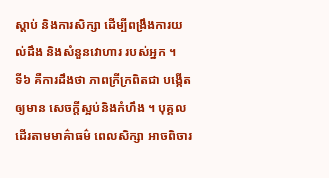ស្តាប់ និងការសិក្សា ដើម្បីពង្រឹងការយល់ដឹង និងសំនួនវោហារ របស់អ្នក ។
ទី៦ គឺការដឹងថា ភាពក្រីក្រពិតជា បង្កើតឲ្យមាន សេចក្តីស្អប់និងកំហឹង ។ បុគ្គលដើរតាមមាគ៌ាធម៌ ពេលសិក្សា អាចពិចារ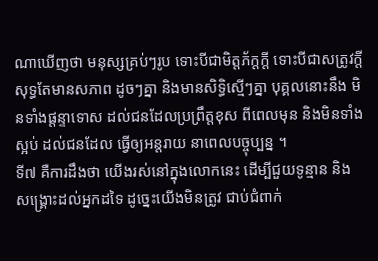ណាឃើញថា មនុស្សគ្រប់ៗរូប ទោះបីជាមិត្តភ័ក្តក្តី ទោះបីជាសត្រូវក្តី សុទ្ធតែមានសភាព ដូចៗគ្នា និងមានសិទ្ធិស្មើៗគ្នា បុគ្គលនោះនឹង មិនទាំងផ្តន្ទាទោស ដល់ជនដែលប្រព្រឹត្តខុស ពីពេលមុន និងមិនទាំងស្អប់ ដល់ជនដែល ធ្វើឲ្យអន្តរាយ នាពេលបច្ចុប្បន្ន ។
ទី៧ គឺការដឹងថា យើងរស់នៅក្នុងលោកនេះ ដើម្បីជួយទូន្មាន និងសង្រ្គោះដល់អ្នកដទៃ ដូច្នេះយើងមិនត្រូវ ជាប់ជំពាក់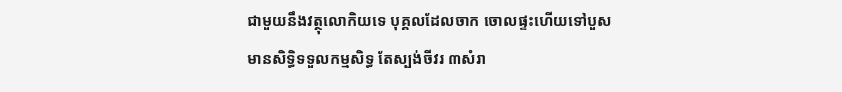ជាមួយនឹងវត្ថុលោកិយទេ បុគ្គលដែលចាក ចោលផ្ទះហើយទៅបួស មានសិទ្ធិទទួលកម្មសិទ្ធ តែស្បង់ចីវរ ៣សំរា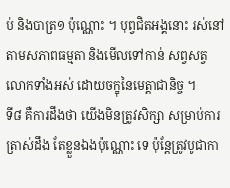ប់ និងបាត្រ១ ប៉ុណ្ណោះ ។ បុព្វជិតអង្គនោះ រស់នៅតាមសភាពធម្មតា និងមើលទៅកាន់ សព្វសត្វ លោកទាំងអស់ ដោយចក្ខុនៃមេត្តាជានិច្ច ។
ទី៨ គឺការដឹងថា យើងមិនត្រូវសិក្សា សម្រាប់ការត្រាស់ដឹង តែខ្លួនឯងប៉ុណ្ណោះ ទេ ប៉ុន្តែត្រូវបូជាកា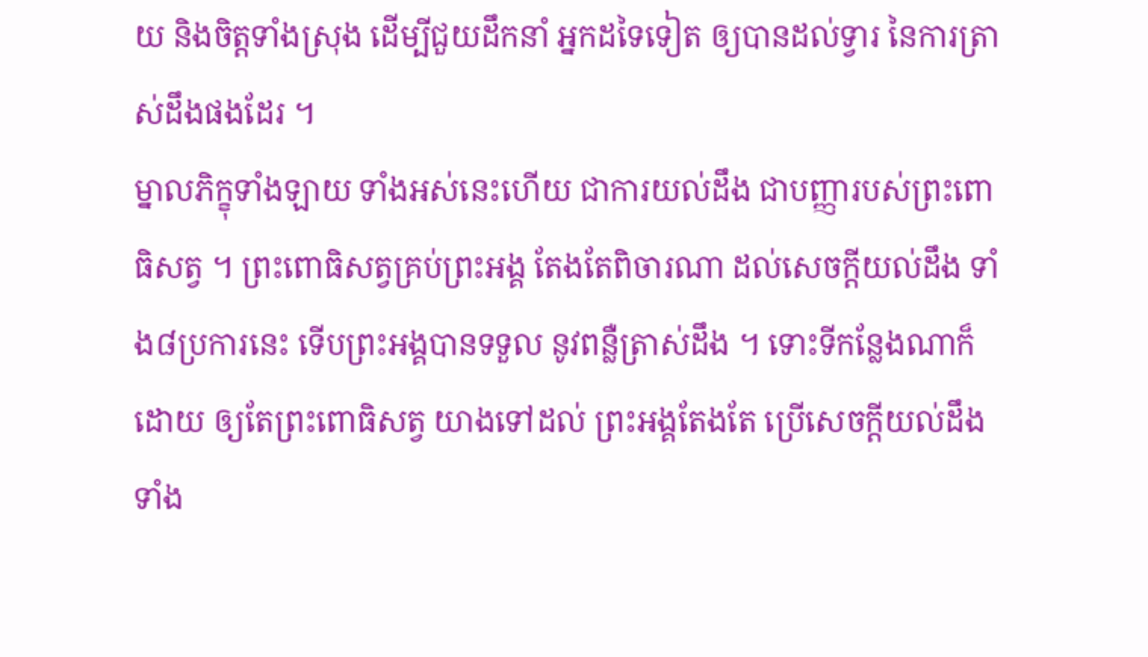យ និងចិត្តទាំងស្រុង ដើម្បីជួយដឹកនាំ អ្នកដទៃទៀត ឲ្យបានដល់ទ្វារ នៃការត្រាស់ដឹងផងដែរ ។
ម្នាលភិក្ខុទាំងឡាយ ទាំងអស់នេះហើយ ជាការយល់ដឹង ជាបញ្ញារបស់ព្រះពោធិសត្វ ។ ព្រះពោធិសត្វគ្រប់ព្រះអង្គ តែងតែពិចារណា ដល់សេចក្តីយល់ដឹង ទាំង៨ប្រការនេះ ទើបព្រះអង្គបានទទួល នូវពន្លឺត្រាស់ដឹង ។ ទោះទីកន្លែងណាក៏ដោយ ឲ្យតែព្រះពោធិសត្វ យាងទៅដល់ ព្រះអង្គតែងតែ ប្រើសេចក្តីយល់ដឹង ទាំង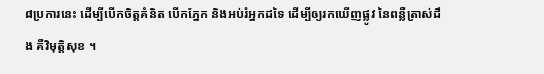៨ប្រការនេះ ដើម្បីបើកចិត្តគំនិត បើកភ្នែក និងអប់រំអ្នកដទៃ ដើម្បីឲ្យរកឃើញផ្លូវ នៃពន្លឺត្រាស់ដឹង គឺវិមុត្តិសុខ ។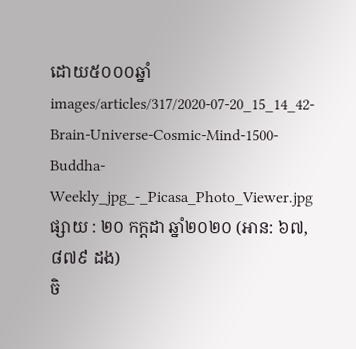ដោយ៥០០០ឆ្នាំ
images/articles/317/2020-07-20_15_14_42-Brain-Universe-Cosmic-Mind-1500-Buddha-Weekly_jpg_-_Picasa_Photo_Viewer.jpg
ផ្សាយ : ២០ កក្តដា ឆ្នាំ២០២០ (អាន: ៦៧,៨៧៩ ដង)
ចិ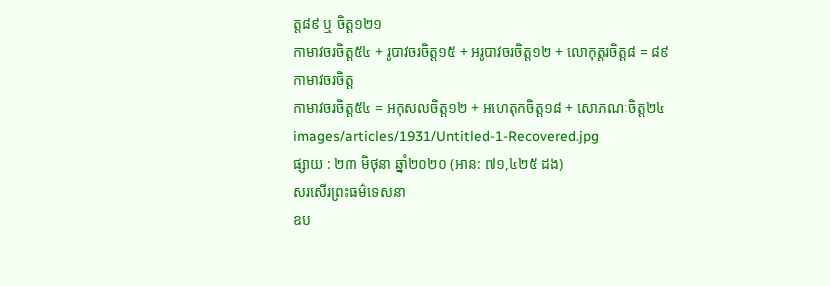ត្ត៨៩ ឬ ចិត្ត១២១
កាមាវចរចិត្ត៥៤ + រូបាវចរចិត្ត១៥ + អរូបាវចរចិត្ត១២ + លោកុត្តរចិត្ត៨ = ៨៩
កាមាវចរចិត្ត
កាមាវចរចិត្ត៥៤ = អកុសលចិត្ត១២ + អហេតុកចិត្ត១៨ + សោភណៈចិត្ត២៤
images/articles/1931/Untitled-1-Recovered.jpg
ផ្សាយ : ២៣ មិថុនា ឆ្នាំ២០២០ (អាន: ៧១,៤២៥ ដង)
សរសើរព្រះធម៌ទេសនា
ឧប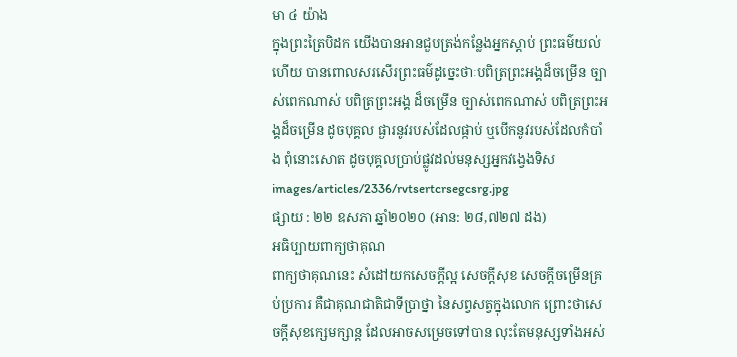មា ៤ យ៉ាង
ក្នុងព្រះត្រៃបិដក យើងបានអានជួបត្រង់កន្លែងអ្នកស្តាប់ ព្រះធម៌យល់ហើយ បានពោលសរសើរព្រះធម៌ដូច្នេះថាៈបពិត្រព្រះអង្គដ៏ចម្រើន ច្បាស់ពេកណាស់ បពិត្រព្រះអង្គ ដ៏ចម្រើន ច្បាស់ពេកណាស់ បពិត្រព្រះអង្គដ៏ចម្រើន ដូចបុគ្គល ផ្ងារនូវរបស់ដែលផ្កាប់ ឬបើកនូវរបស់ដែលកំបាំង ពុំនោះសោត ដូចបុគ្គលប្រាប់ផ្លូវដល់មនុស្សអ្នកវង្វេងទិស
images/articles/2336/rvtsertcrsegcsrg.jpg
ផ្សាយ : ២២ ឧសភា ឆ្នាំ២០២០ (អាន: ២៨,៧២៧ ដង)
អធិប្បាយពាក្យថាគុណ
ពាក្យថាគុណនេះ សំដៅយកសេចក្ដីល្អ សេចក្ដីសុខ សេចក្ដីចម្រើនគ្រប់ប្រការ គឺជាគុណជាតិជាទីប្រាថ្នា នៃសព្វសត្វក្នុងលោក ព្រោះថាសេចក្ដីសុខក្សេមក្សាន្ត ដែលអាចសម្រេចទៅបាន លុះតែមនុស្សទាំងអស់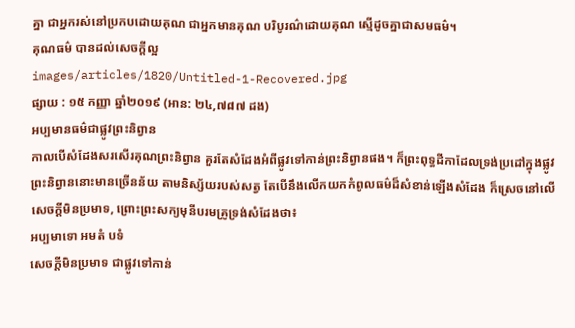គ្នា ជាអ្នករស់នៅប្រកបដោយគុណ ជាអ្នកមានគុណ បរិបូរណ៌ដោយគុណ ស្មើដូចគ្នាជាសមធម៌។
គុណធម៌ បានដល់សេចក្ដីល្អ
images/articles/1820/Untitled-1-Recovered.jpg
ផ្សាយ : ១៥ កញ្ញា ឆ្នាំ២០១៩ (អាន: ២៤,៧៨៧ ដង)
អប្បមានធម៌ជាផ្លូវព្រះនិព្វាន
កាលបើសំដែងសរសើរគុណព្រះនិព្វាន គួរតែសំដែងអំពីផ្លូវទៅកាន់ព្រះនិព្វានផង។ ក៏ព្រះពុទ្ធដីកាដែលទ្រង់ប្រដៅក្នុងផ្លូវព្រះនិព្វាននោះមានច្រើនន័យ តាមនិស្ស័យរបស់សត្វ តែបើនឹងលើកយកកំពូលធម៌ដ៏សំខាន់ឡើងសំដែង ក៏ស្រេចនៅលើសេចក្ដីមិនប្រមាទ, ព្រោះព្រះសក្យមុនីបរមគ្រូទ្រង់សំដែងថា៖
អប្បមាទោ អមតំ បទំ
សេចក្ដីមិនប្រមាទ ជាផ្លូវទៅកាន់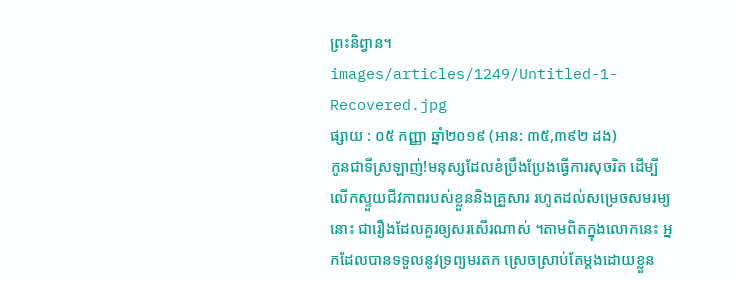ព្រះនិព្វាន។
images/articles/1249/Untitled-1-Recovered.jpg
ផ្សាយ : ០៥ កញ្ញា ឆ្នាំ២០១៩ (អាន: ៣៥,៣៩២ ដង)
កូនជាទីស្រឡាញ់!មនុស្សដែលខំប្រឹងប្រែងធ្វើការសុចរិត ដើម្បីលើកស្ទួយជីវភាពរបស់ខ្លួននិងគ្រួសារ រហូតដល់សម្រេចសមរម្យនោះ ជារឿងដែលគួរឲ្យសរសើរណាស់ ។តាមពិតក្នុងលោកនេះ អ្នកដែលបានទទួលនូវទ្រព្យមរតក ស្រេចស្រាប់តែម្តងដោយខ្លួន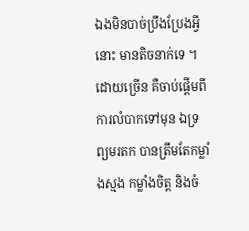ឯងមិនបាច់ប្រឹងប្រែងអ្វីនោះ មានតិចនាក់ទេ ។ ដោយច្រើន គឺចាប់ផ្តើមពីការលំបាកទៅមុន ឯទ្រព្យមរតក បានត្រឹមតែកម្លាំងស្មង កម្លាំងចិត្ត និងចំ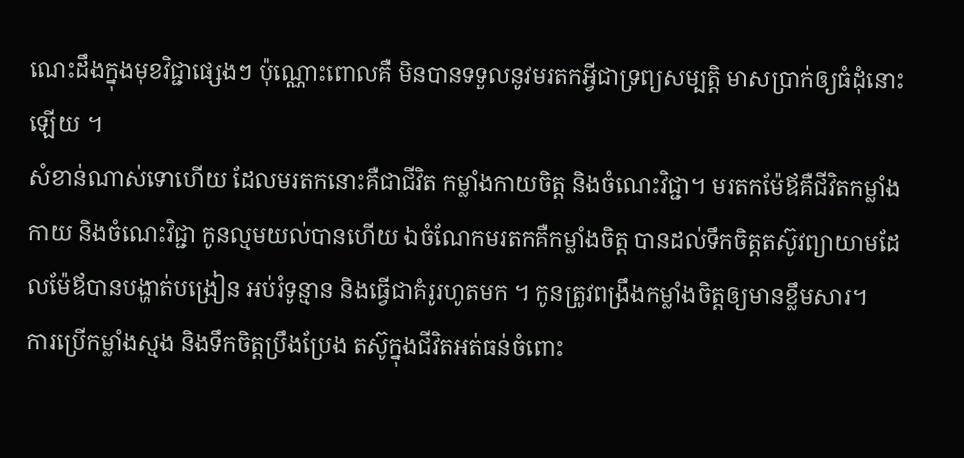ណេះដឹងក្នុងមុខវិជ្ជាផ្សេងៗ ប៉ុណ្ណោះពោលគឺ មិនបានទទួលនូវមរតកអ្វីជាទ្រព្យសម្បតិ្ត មាសប្រាក់ឲ្យធំដុំនោះឡើយ ។
សំខាន់ណាស់ទោហើយ ដែលមរតកនោះគឺជាជីវិត កម្លាំងកាយចិត្ត និងចំណេះវិជ្ជា។ មរតកម៉ែឪគឺជីវិតកម្លាំងកាយ និងចំណេះវិជ្ជា កូនល្មមយល់បានហើយ ឯចំណែកមរតកគឺកម្លាំងចិត្ត បានដល់ទឹកចិត្តតស៊ូវព្យាយាមដែលម៉ែឪបានបង្ហាត់បង្រៀន អប់រំទូន្មាន និងធ្វើជាគំរូរហូតមក ។ កូនត្រូវពង្រឹងកម្លាំងចិត្តឲ្យមានខ្លឹមសារ។
ការប្រើកម្លាំងស្មង និងទឹកចិត្តប្រឹងប្រែង តស៊ូក្នុងជីវិតអត់ធន់ចំពោះ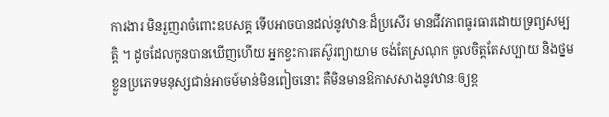ការងារ មិនរួញរាចំពោះឧបសគ្គ ទើបអាចបានដល់នូវឋានៈដ៏ប្រសើរ មានជីវភាពធូរធារដោយទ្រព្យសម្បត្តិ ។ ដូចដែលកូនបានឃើញហើយ អ្នកខ្វះការតស៊ូរព្យាយាម ចង់តែស្រណុក ចូលចិត្តតែសប្បាយ និងថ្នមខ្លួនប្រភេទមនុស្សជាន់អាចម៍មាន់មិនពៀចនោះ គឺមិនមានឱកាសសាងនូវឋានៈឲ្យខ្ព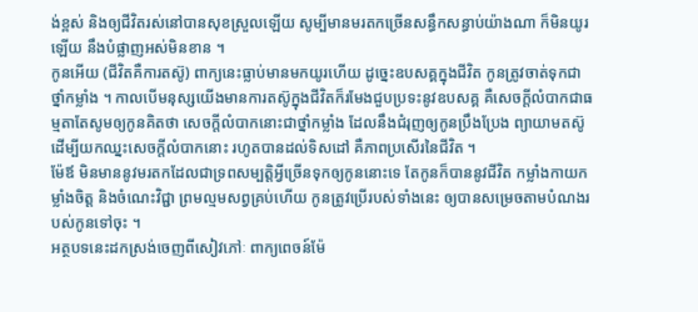ង់ខ្ពស់ និងឲ្យជីវិតរស់នៅបានសុខស្រួលឡើយ សូម្បីមានមរតកច្រើនសន្ធឹកសន្ធាប់យ៉ាងណា ក៏មិនយូរឡើយ នឹងបំផ្លាញអស់មិនខាន ។
កូនអើយ (ជីវិតគឺការតស៊ូ) ពាក្យនេះធ្លាប់មានមកយូរហើយ ដូច្នេះឧបសគ្គក្នុងជីវិត កូនត្រូវចាត់ទុកជាថ្នាំកម្លាំង ។ កាលបើមនុស្សយើងមានការតស៊ូក្នុងជីវិតក៏រមែងជួបប្រទះនូវឧបសគ្គ គឺសេចក្តីលំបាកជាធម្មតាតែសូមឲ្យកូនគិតថា សេចក្តីលំបាកនោះជាថ្នាំកម្លាំង ដែលនឹងជំរុញឲ្យកូនប្រឹងប្រែង ព្យាយាមតស៊ូ ដើម្បីយកឈ្នះសេចក្តីលំបាកនោះ រហូតបានដល់ទិសដៅ គឺភាពប្រសើរនៃជីវិត ។
ម៉ែឪ មិនមាននូវមរតកដែលជាទ្រពសម្បត្តិអ្វីច្រើនទុកឲ្យកូននោះទេ តែកូនក៏បាននូវជីវិត កម្លាំងកាយកម្លាំងចិត្ត និងចំណេះវិជ្ជា ព្រមល្មមសព្វគ្រប់ហើយ កូនត្រូវប្រើរបស់ទាំងនេះ ឲ្យបានសម្រេចតាមបំណងរបស់កូនទៅចុះ ។
អត្ថបទនេះដកស្រង់ចេញពីសៀវភៅៈ ពាក្យពេចន៍ម៉ែ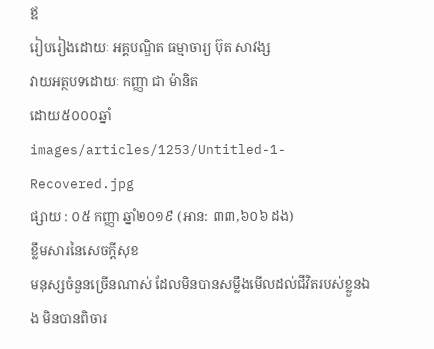ឪ
រៀបរៀងដោយៈ អគ្គបណ្ឌិត ធម្មាចារ្យ ប៊ុត សាវង្ស
វាយអត្ថបទដោយៈ កញ្ញា ជា ម៉ានិត
ដោយ៥០០០ឆ្នាំ
images/articles/1253/Untitled-1-Recovered.jpg
ផ្សាយ : ០៥ កញ្ញា ឆ្នាំ២០១៩ (អាន: ៣៣,៦០៦ ដង)
ខ្លឹមសារនៃសេចក្តីសុខ
មនុស្សចំនួនច្រើនណាស់ ដែលមិនបានសម្លឹងមើលដល់ជីវិតរបស់ខ្លួនឯង មិនបានពិចារ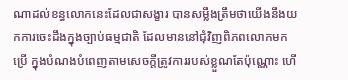ណាដល់ខន្ធលោកនេះដែលជាសង្ខារ បានសម្លឹងត្រឹមថាយើងនឹងយកការចេះដឹងក្នុងច្បាប់ធម្មជាតិ ដែលមាននៅជុំវិញពិភពលោកមកប្រើ ក្នុងបំណងបំពេញតាមសេចក្តីត្រូវការរបស់ខ្លួណតែប៉ុណ្ណោះ ហើ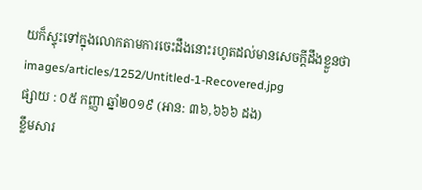យក៏ស្ទុះទៅក្នុងលោកតាមការចេះដឹងនោះរហូតដល់មានសេចក្តីដឹងខ្លួនថា
images/articles/1252/Untitled-1-Recovered.jpg
ផ្សាយ : ០៥ កញ្ញា ឆ្នាំ២០១៩ (អាន: ៣៦,៦៦៦ ដង)
ខ្លឹមសារ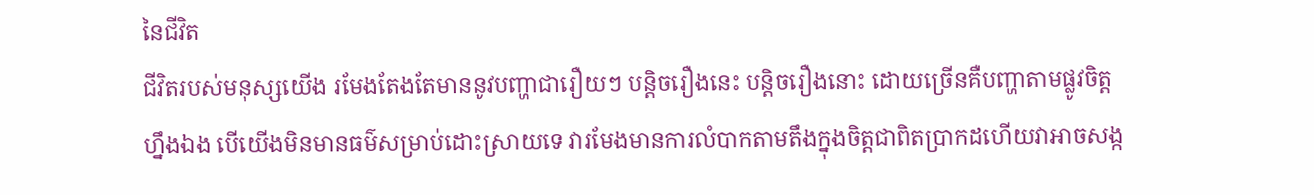នៃជីវិត
ជីវិតរបស់មនុស្សយើង រមែងតែងតែមាននូវបញ្ហាជារឿយៗ បន្តិចរឿងនេះ បន្តិចរឿងនោះ ដោយច្រើនគឺបញ្ហាតាមផ្លូវចិត្តហ្នឹងឯង បើយើងមិនមានធម៌សម្រាប់ដោះស្រាយទេ វារមែងមានការលំបាកតាមតឹងក្នុងចិត្តជាពិតប្រាកដហើយវាអាចសង្ក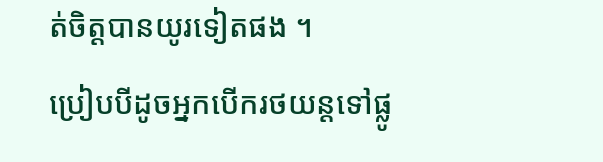ត់ចិត្តបានយូរទៀតផង ។
ប្រៀបបីដូចអ្នកបើករថយន្តទៅផ្លូ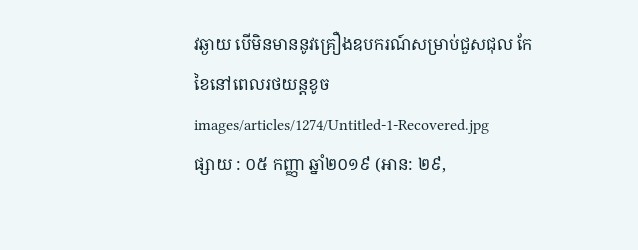វឆ្ងាយ បើមិនមាននូវគ្រឿងឧបករណ៍សម្រាប់ជួសជុល កែខៃនៅពេលរថយន្តខូច
images/articles/1274/Untitled-1-Recovered.jpg
ផ្សាយ : ០៥ កញ្ញា ឆ្នាំ២០១៩ (អាន: ២៩,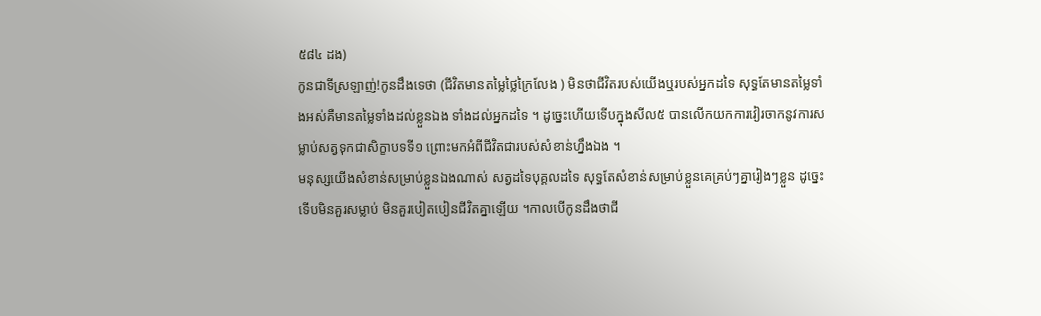៥៨៤ ដង)
កូនជាទីស្រឡាញ់!កូនដឹងទេថា (ជីវិតមានតម្លៃថ្លៃក្រៃលែង ) មិនថាជីវិតរបស់យើងឬរបស់អ្នកដទៃ សុទ្ធតែមានតម្លៃទាំងអស់គឺមានតម្លៃទាំងដល់ខ្លួនឯង ទាំងដល់អ្នកដទៃ ។ ដូច្នេះហើយទើបក្នុងសីល៥ បានលើកយកការវៀរចាកនូវការសម្លាប់សត្វទុកជាសិក្ខាបទទី១ ព្រោះមកអំពីជីវិតជារបស់សំខាន់ហ្នឹងឯង ។
មនុស្សយើងសំខាន់សម្រាប់ខ្លួនឯងណាស់ សត្វដទៃបុគ្គលដទៃ សុទ្ធតែសំខាន់សម្រាប់ខ្លួនគេគ្រប់ៗគ្នារៀងៗខ្លួន ដូច្នេះទើបមិនគួរសម្លាប់ មិនគួរបៀតបៀនជីវិតគ្នាឡើយ ។កាលបើកូនដឹងថាជី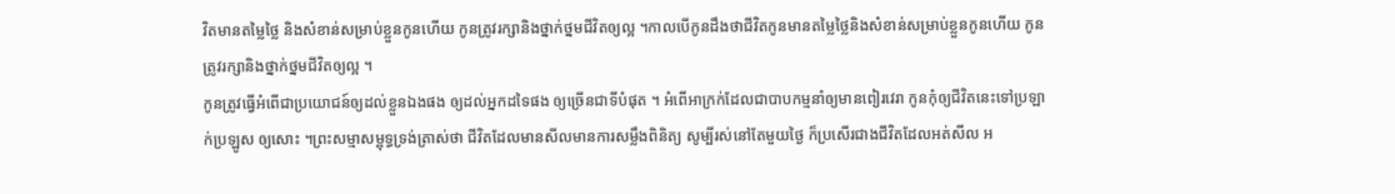វិតមានតម្លៃថ្លៃ និងសំខាន់សម្រាប់ខ្លួនកូនហើយ កូនត្រូវរក្សានិងថ្នាក់ថ្នមជីវិតឲ្យល្អ ។កាលបើកូនដឹងថាជីវិតកូនមានតម្លៃថ្លៃនិងសំខាន់សម្រាប់ខ្លួនកូនហើយ កូនត្រូវរក្សានិងថ្នាក់ថ្នមជីវិតឲ្យល្អ ។
កូនត្រូវធ្វើអំពើជាប្រយោជន៍ឲ្យដល់ខ្លួនឯងផង ឲ្យដល់អ្នកដទៃផង ឲ្យច្រើនជាទីបំផុត ។ អំពើអាក្រក់ដែលជាបាបកម្មនាំឲ្យមានពៀរវេរា កូនកុំឲ្យជីវិតនេះទៅប្រឡាក់ប្រឡូស ឲ្យសោះ ។ព្រះសម្មាសម្ពុទ្ធទ្រង់ត្រាស់ថា ជីវិតដែលមានសីលមានការសម្លឹងពិនិត្យ សូម្បីរស់នៅតែមួយថ្ងៃ ក៏ប្រសើរជាងជីវិតដែលអត់សីល អ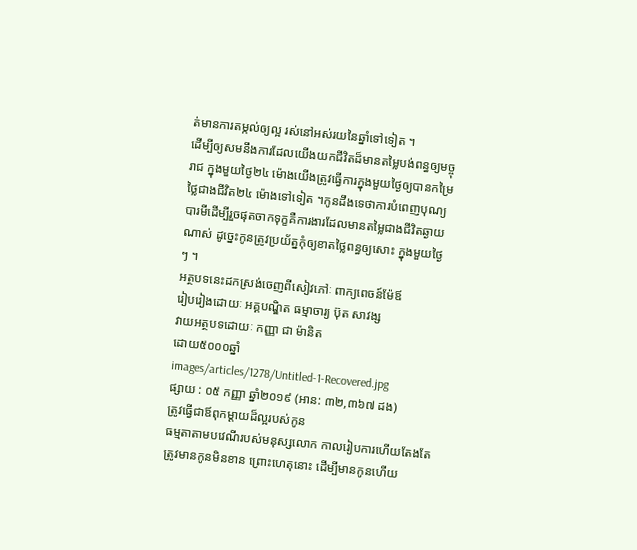ត់មានការតម្កល់ឲ្យល្អ រស់នៅអស់រយនៃឆ្នាំទៅទៀត ។
ដើម្បីឲ្យសមនឹងការដែលយើងយកជីវិតដ៏មានតម្លៃបង់ពន្ធឲ្យមច្ចុរាជ ក្នុងមួយថ្ងៃ២៤ ម៉ោងយើងត្រូវធ្វើការក្នុងមួយថ្ងៃឲ្យបានកម្រៃថ្លៃជាងជីវិត២៤ ម៉ោងទៅទៀត ។កូនដឹងទេថាការបំពេញបុណ្យបារមីដើម្បីរួចផុតចាកទុក្ខគឺការងារដែលមានតម្លៃជាងជីវិតឆ្ងាយណាស់ ដូច្នេះកូនត្រូវប្រយ័ត្នកុំឲ្យខាតថ្លៃពន្ធឲ្យសោះ ក្នុងមួយថ្ងៃ ៗ ។
អត្ថបទនេះដកស្រង់ចេញពីសៀវភៅៈ ពាក្យពេចន៍ម៉ែឪ
រៀបរៀងដោយៈ អគ្គបណ្ឌិត ធម្មាចារ្យ ប៊ុត សាវង្ស
វាយអត្ថបទដោយៈ កញ្ញា ជា ម៉ានិត
ដោយ៥០០០ឆ្នាំ
images/articles/1278/Untitled-1-Recovered.jpg
ផ្សាយ : ០៥ កញ្ញា ឆ្នាំ២០១៩ (អាន: ៣២,៣៦៧ ដង)
ត្រូវធ្វើជាឪពុកម្ដាយដ៏ល្អរបស់កូន
ធម្មតាតាមបវេណីរបស់មនុស្សលោក កាលរៀបការហើយតែងតែត្រូវមានកូនមិនខាន ព្រោះហេតុនោះ ដើម្បីមានកូនហើយ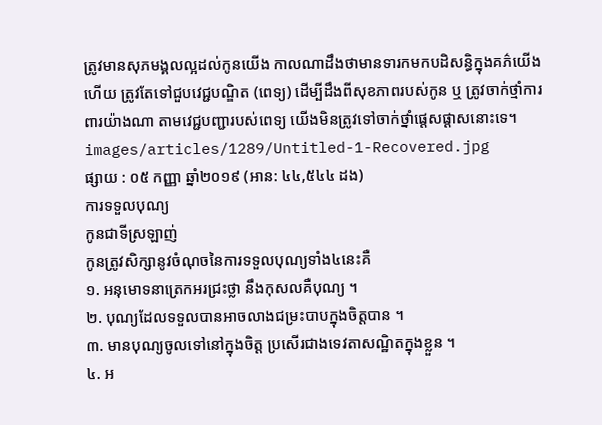ត្រូវមានសុភមង្គលល្អដល់កូនយើង កាលណាដឹងថាមានទារកមកបដិសន្ធិក្នុងគភ៌យើងហើយ ត្រូវតែទៅជួបវេជ្ជបណ្ឌិត (ពេទ្យ) ដើម្បីដឹងពីសុខភាពរបស់កូន ឬ ត្រូវចាក់ថ្មាំការពារយ៉ាងណា តាមវេជ្ជបញ្ជារបស់ពេទ្យ យើងមិនត្រូវទៅចាក់ថ្នាំផ្ដេសផ្ដាសនោះទេ។
images/articles/1289/Untitled-1-Recovered.jpg
ផ្សាយ : ០៥ កញ្ញា ឆ្នាំ២០១៩ (អាន: ៤៤,៥៤៤ ដង)
ការទទួលបុណ្យ
កូនជាទីស្រឡាញ់
កូនត្រូវសិក្សានូវចំណុចនៃការទទួលបុណ្យទាំង៤នេះគឺ
១. អនុមោទនាត្រេកអរជ្រះថ្លា នឹងកុសលគឺបុណ្យ ។
២. បុណ្យដែលទទួលបានអាចលាងជម្រះបាបក្នុងចិត្តបាន ។
៣. មានបុណ្យចូលទៅនៅក្នុងចិត្ត ប្រសើរជាងទេវតាសណ្ឋិតក្នុងខ្លួន ។
៤. អ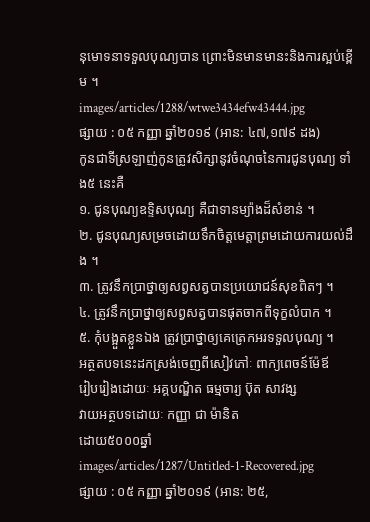នុមោទនាទទួលបុណ្យបាន ព្រោះមិនមានមានះនិងការស្អប់ខ្ពើម ។
images/articles/1288/wtwe3434efw43444.jpg
ផ្សាយ : ០៥ កញ្ញា ឆ្នាំ២០១៩ (អាន: ៤៧,១៧៩ ដង)
កូនជាទីស្រឡាញ់កូនត្រូវសិក្សានូវចំណុចនៃការជូនបុណ្យ ទាំង៥ នេះគឺ
១. ជូនបុណ្យឧទ្ទិសបុណ្យ គឺជាទានម្យ៉ាងដ៏សំខាន់ ។
២. ជូនបុណ្យសម្រចដោយទឹកចិត្តមេត្តាព្រមដោយការយល់ដឹង ។
៣. ត្រូវនឹកប្រាថ្នាឲ្យសព្វសត្វបានប្រយោជន៍សុខពិតៗ ។
៤. ត្រូវនឹកប្រាថ្នាឲ្យសព្វសត្វបានផុតចាកពីទុក្ខលំបាក ។
៥. កុំបង្អួតខ្លួនឯង ត្រូវប្រាថ្នាឲ្យគេត្រេកអរទទួលបុណ្យ ។
អត្ថតបទនេះដកស្រង់ចេញពីសៀវភៅៈ ពាក្យពេចន៍ម៉ែឪ
រៀបរៀងដោយៈ អគ្គបណ្ឌិត ធម្មចារ្យ ប៊ុត សាវង្ស
វាយអត្ថបទដោយៈ កញ្ញា ជា ម៉ានិត
ដោយ៥០០០ឆ្នាំ
images/articles/1287/Untitled-1-Recovered.jpg
ផ្សាយ : ០៥ កញ្ញា ឆ្នាំ២០១៩ (អាន: ២៥,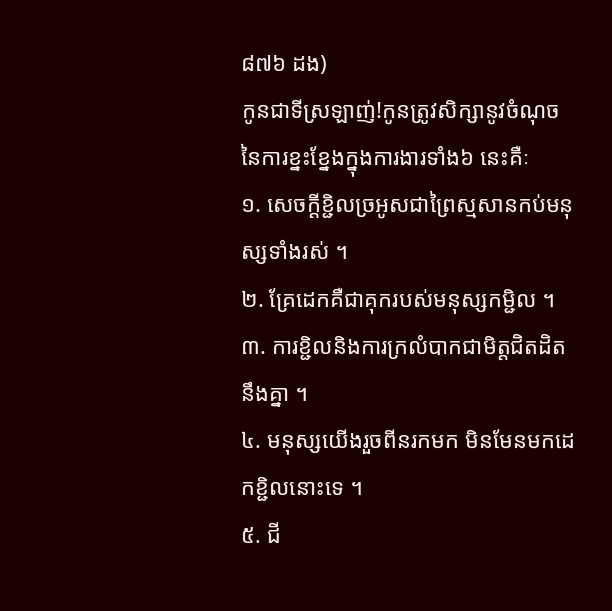៨៧៦ ដង)
កូនជាទីស្រឡាញ់!កូនត្រូវសិក្សានូវចំណុចនៃការខ្នះខ្នែងក្នុងការងារទាំង៦ នេះគឺៈ
១. សេចក្តីខ្ជិលច្រអូសជាព្រៃស្មសានកប់មនុស្សទាំងរស់ ។
២. គ្រែដេកគឺជាគុករបស់មនុស្សកម្ជិល ។
៣. ការខ្ជិលនិងការក្រលំបាកជាមិត្តជិតដិតនឹងគ្នា ។
៤. មនុស្សយើងរួចពីនរកមក មិនមែនមកដេកខ្ជិលនោះទេ ។
៥. ជី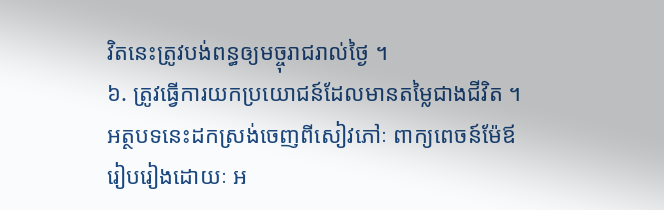វិតនេះត្រូវបង់ពន្ធឲ្យមច្ចុរាជរាល់ថ្ងៃ ។
៦. ត្រូវធ្វើការយកប្រយោជន៍ដែលមានតម្លៃជាងជីវិត ។
អត្ថបទនេះដកស្រង់ចេញពីសៀវភៅៈ ពាក្យពេចន៍ម៉ែឪ
រៀបរៀងដោយៈ អ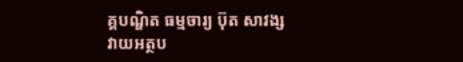គ្គបណ្ឌិត ធម្មចារ្យ ប៊ុត សាវង្ស
វាយអត្ថប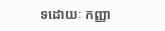ទដោយៈ កញ្ញា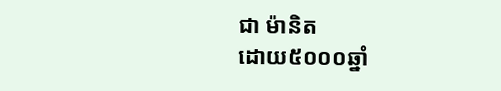ជា ម៉ានិត
ដោយ៥០០០ឆ្នាំ